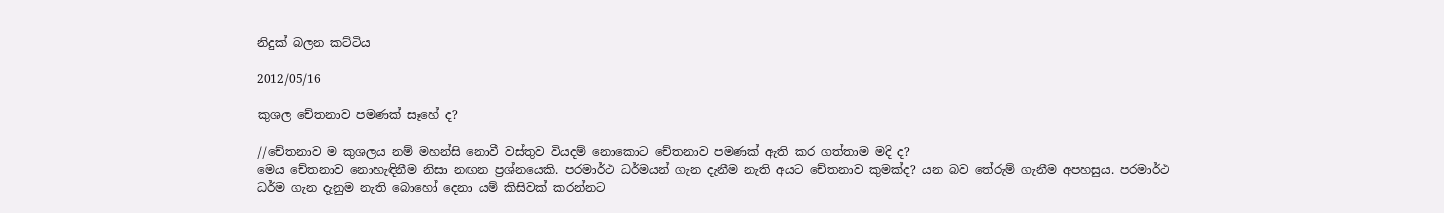නිදුක් බලන කට්ටිය

2012/05/16

කුශල චේතනාව පමණක් සෑහේ ද?

//චේතනාව ම කුශලය නම් මහන්සි නොවී වස්තුව වියදම් නොකොට චේතනාව පමණක් ඇති කර ගත්තාම මදි ද?
මෙය චේතනාව නොහැඳිනීම නිසා නඟන ප්‍රශ්නයෙකි. පරමාර්ථ ධර්මයන් ගැන දැනීම නැති අයට චේතනාව කුමක්ද? යන බව තේරුම් ගැනීම අපහසුය. පරමාර්ථ ධර්ම ගැන දැනුම නැති බොහෝ දෙනා යම් කිසිවක් කරන්නට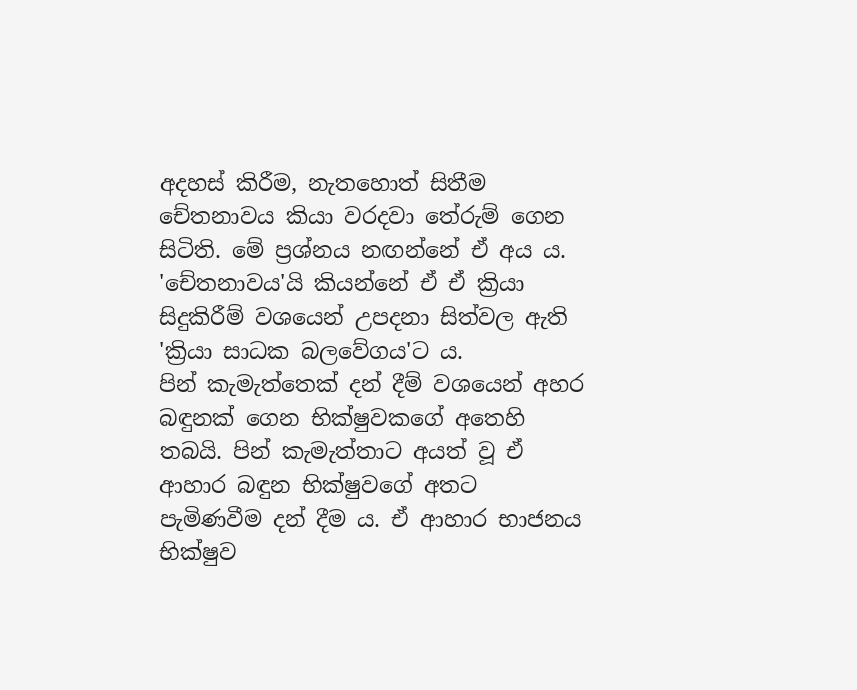අදහස් කිරීම, නැතහොත් සිතීම චේතනාවය කියා වරදවා තේරුම් ගෙන සිටිති. මේ ප්‍රශ්නය නඟන්නේ ඒ අය ය.
'චේතනාවය'යි කියන්නේ ඒ ඒ ක්‍රියා සිදුකිරීම් වශයෙන් උපදනා සිත්වල ඇති 'ක්‍රියා සාධක බලවේගය'ට ය.
පින් කැමැත්තෙක් දන් දීම් වශයෙන් අහර බඳුනක් ගෙන භික්ෂුවකගේ අතෙහි තබයි. පින් කැමැත්තාට අයත් වූ ඒ ආහාර බඳුන භික්ෂුවගේ අතට පැමිණවීම දන් දීම ය. ඒ ආහාර භාජනය භික්ෂුව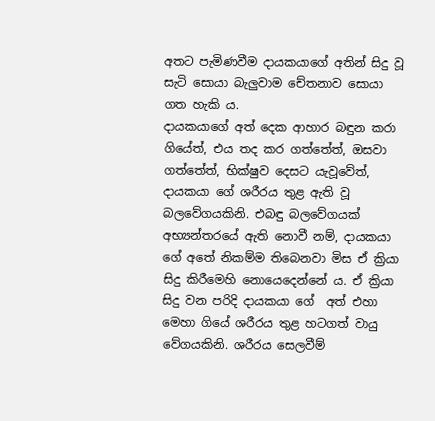අතට පැමිණවීම දායකයාගේ අතින් සිදු වූ සැටි සොයා බැලුවාම චේතනාව සොයා ගත හැකි ය.
දායකයාගේ අත් දෙක ආහාර බඳුන කරා ගියේත්, එය තද කර ගත්තේත්, ඔසවා ගත්තේත්, භික්ෂුව දෙසට යැවූවේත්, දායකයා ගේ ශරීරය තුළ ඇති වූ බලවේගයකිනි. එබඳු බලවේගයක් අභ්‍යන්තරයේ ඇති නොවී නම්, දායකයා ගේ අතේ නිකම්ම තිබෙනවා මිස ඒ ක්‍රියා සිදු කිරීමෙහි නොයෙදෙන්නේ ය. ඒ ක්‍රියා සිදු වන පරිදි දායකයා ගේ  අත් එහා මෙහා ගියේ ශරීරය තුළ හටගත් වායු වේගයකිනි. ශරීරය සෙලවීම්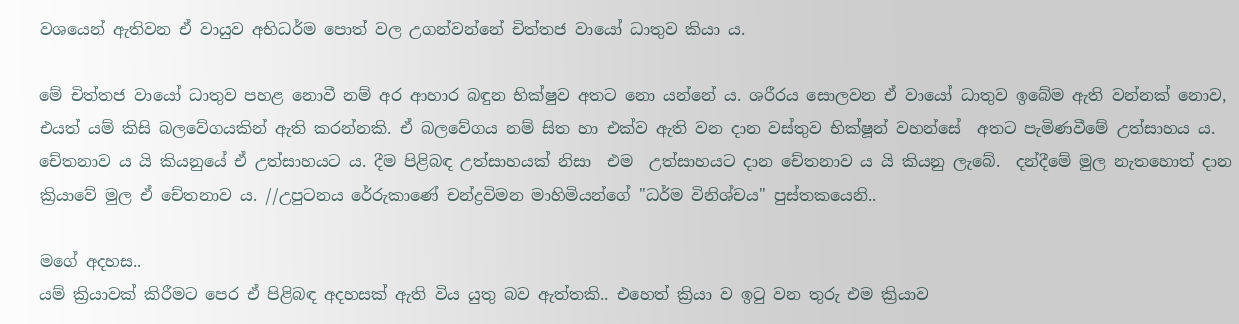වශයෙන් ඇතිවන ඒ වායුව අභිධර්ම පොත් වල උගන්වන්නේ චිත්තජ වායෝ ධාතුව කියා ය.

මේ චිත්තජ වායෝ ධාතුව පහළ නොවී නම් අර ආහාර බඳුන භික්ෂුව අතට නො යන්නේ ය. ශරීරය සොලවන ඒ වායෝ ධාතුව ඉබේම ඇති වන්නක් නොව, එයත් යම් කිසි බලවේගයකින් ඇති කරන්නකි. ඒ බලවේගය නම් සිත හා එක්ව ඇති වන දාන වස්තුව භික්ෂූන් වහන්සේ  අතට පැමිණවීමේ උත්සාහය ය. චේතනාව ය යි කියනුයේ ඒ උත්සාහයට ය. දීම පිළිබඳ උත්සාහයක් නිසා  එම  උත්සාහයට දාන චේතනාව ය යි කියනු ලැබේ.  දන්දීමේ මුල නැතහොත් දාන ක්‍රියාවේ මුල ඒ චේතනාව ය. //උපුටනය රේරුකාණේ චන්ද්‍රවිමන මාහිමියන්ගේ "ධර්ම විනිශ්චය" පුස්තකයෙනි..

මගේ අදහස..
යම් ක්‍රියාවක් කිරීමට පෙර ඒ පිළිබඳ අදහසක් ඇති විය යුතු බව ඇත්තකි.. එහෙත් ක්‍රියා ව ඉටු වන තුරු එම ක්‍රියාව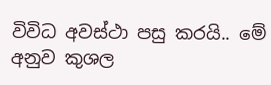විවිධ අවස්ථා පසු කරයි.. මේ අනුව කුශල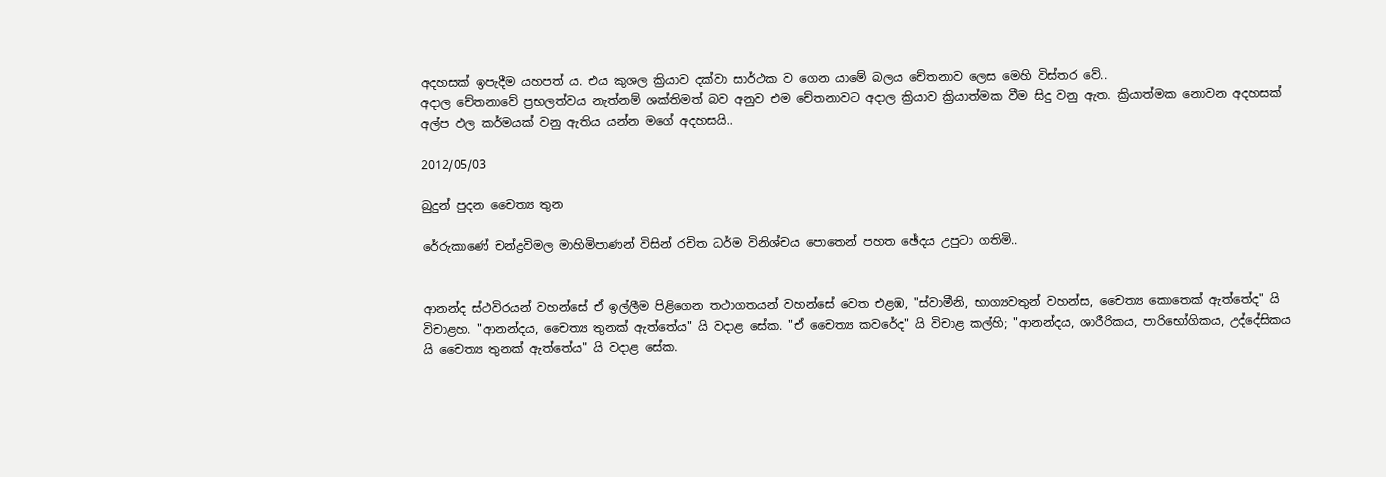අදහසක් ඉපැදීම යහපත් ය. එය කුශල ක්‍රියාව දක්වා සාර්ථක ව ගෙන යාමේ බලය චේතනාව ලෙස මෙහි විස්තර වේ..
අදාල චේතනාවේ ප්‍රභලත්වය නැත්නම් ශක්තිමත් බව අනුව එම චේතනාවට අදාල ක්‍රියාව ක්‍රියාත්මක වීම සිදු වනු ඇත. ක්‍රියාත්මක නොවන අදහසක් අල්ප ඵල කර්මයක් වනු ඇතිය යන්න මගේ අදහසයි..

2012/05/03

බුදුන් පුදන චෛත්‍ය තුන

රේරුකාණේ චන්ද්‍රවිමල මාහිමිපාණන් විසින් රචිත ධර්ම විනිශ්චය පොතෙන් පහත ඡේදය උපුටා ගතිමි..


ආනන්ද ස්ථවිරයන් වහන්සේ ඒ ඉල්ලීම පිළිගෙන තථාගතයන් වහන්සේ වෙත එළඹ, "ස්වාමීනි, භාග්‍යවතුන් වහන්ස, චෛත්‍ය කොතෙක් ඇත්තේද" යි විචාළහ. "ආනන්දය, චෛත්‍ය තුනක් ඇත්තේය" යි වදාළ සේක. "ඒ චෛත්‍ය කවරේද" යි විචාළ කල්හි; "ආනන්දය, ශාරීරිකය, පාරිභෝගිකය, උද්දේසිකය යි චෛත්‍ය තුනක් ඇත්තේය" යි වදාළ සේක.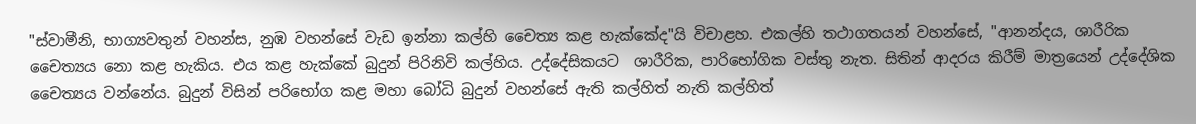"ස්වාමීනි, භාග්‍යවතුන් වහන්ස, නුඹ වහන්සේ වැඩ ඉන්නා කල්හි චෛත්‍ය කළ හැක්කේද"යි විචාළහ. එකල්හි තථාගතයන් වහන්සේ, "ආනන්දය, ශාරීරික චෛත්‍යය නො කළ හැකිය. එය කළ හැක්කේ බුදුන් පිරිනිවි කල්හිය. උද්දේසිකයට  ශාරීරික, පාරිභෝගික වස්තු නැත. සිතින් ආදරය කිරීම් මාත්‍රයෙන් උද්දේශික චෛත්‍යය වන්නේය. බුදුන් විසින් පරිභෝග කළ මහා බෝධි බුදුන් වහන්සේ ඇති කල්හිත් නැති කල්හිත්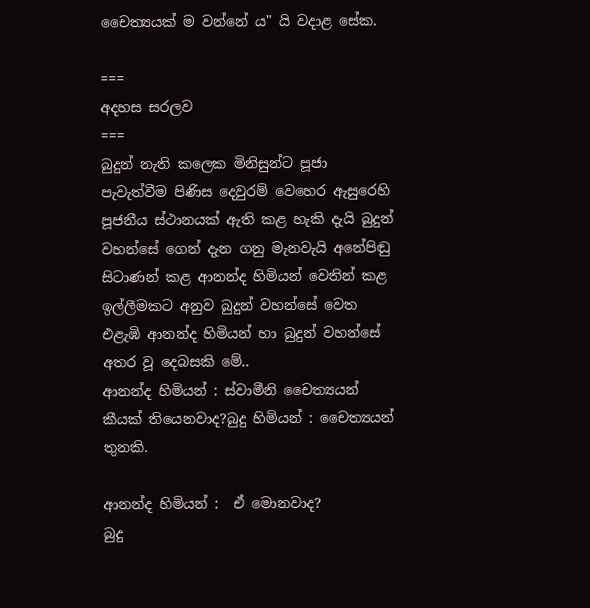චෛත්‍යයක් ම වන්නේ ය" යි වදාළ සේක.

===
අදහස සරලව
===
බුදුන් නැති කලෙක මිනිසුන්ට පූජා පැවැත්වීම පිණිස දෙවුරම් වෙහෙර ඇසුරෙහි පූජනීය ස්ථානයක් ඇති කළ හැකි දැයි බුදුන් වහන්සේ ගෙන් දැන ගනු මැනවැයි අනේපිඬු සිටාණන් කළ ආනන්ද හිමියන් වෙතින් කළ ඉල්ලීමකට අනුව බුදුන් වහන්සේ වෙත එළැඹි ආනන්ද හිමියන් හා බුදුන් වහන්සේ අතර වූ දෙබසකි මේ..
ආනන්ද හිමියන් : ස්වාමීනි චෛත්‍යයන් කීයක් තියෙනවාද?බුදු හිමියන් : චෛත්‍යයන් තුනකි.

ආනන්ද හිමියන් :  ඒ මොනවාද?
බුදු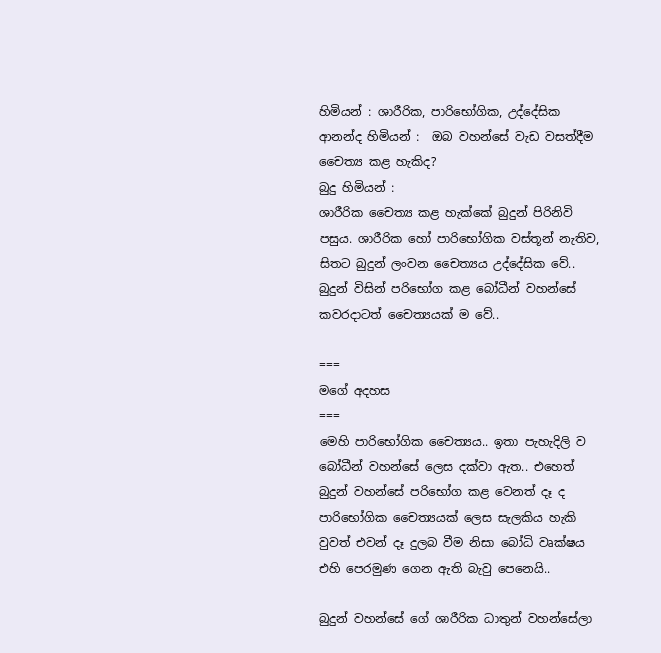හිමියන් : ශාරීරික, පාරිභෝගික, උද්දේසික
ආනන්ද හිමියන් :  ඔබ වහන්සේ වැඩ වසත්දීම චෛත්‍ය කළ හැකිද?
බුදු හිමියන් :
ශාරීරික චෛත්‍ය කළ හැක්කේ බුදුන් පිරිනිවි පසුය. ශාරීරික හෝ පාරිභෝගික වස්තූන් නැතිව, සිතට බුදුන් ලංවන චෛත්‍යය උද්දේසික වේ.. බුදුන් විසින් පරිභෝග කළ බෝධීන් වහන්සේ කවරදාටත් චෛත්‍යයක් ම වේ..

===
මගේ අදහස
===
මෙහි පාරිභෝගික චෛත්‍යය.. ඉතා පැහැදිලි ව බෝධීන් වහන්සේ ලෙස දක්වා ඇත.. එහෙත් බුදුන් වහන්සේ පරිභෝග කළ වෙනත් දෑ ද පාරිභෝගික චෛත්‍යයක් ලෙස සැලකිය හැකි වුවත් එවන් දෑ දුලබ වීම නිසා බෝධි වෘක්ෂය එහි පෙරමුණ ගෙන ඇති බැවු පෙනෙයි..

බුදුන් වහන්සේ ගේ ශාරීරික ධාතුන් වහන්සේලා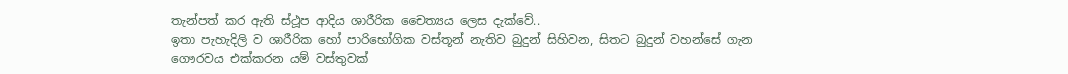තැන්පත් කර ඇති ස්ථූප ආදිය ශාරීරික චෛත්‍යය ලෙස දැක්වේ..
ඉතා පැහැදිලි ව ශාරීරික හෝ පාරිභෝගික වස්තූන් නැතිව බුදුන් සිහිවන, සිතට බුදුන් වහන්සේ ගැන ගෞරවය එක්කරන යම් වස්තුවක්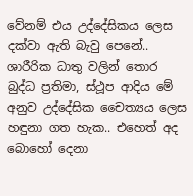වේනම් එය උද්දේසිකය ලෙස දක්වා ඇති බැවු පෙනේ..  ශාරීරික ධාතු වලින් තොර බුද්ධ ප්‍රතිමා, ස්ථූප ආදිය මේ අනුව උද්දේසික චෛත්‍යය ලෙස හඳුනා ගත හැක.. එහෙත් අද බොහෝ දෙනා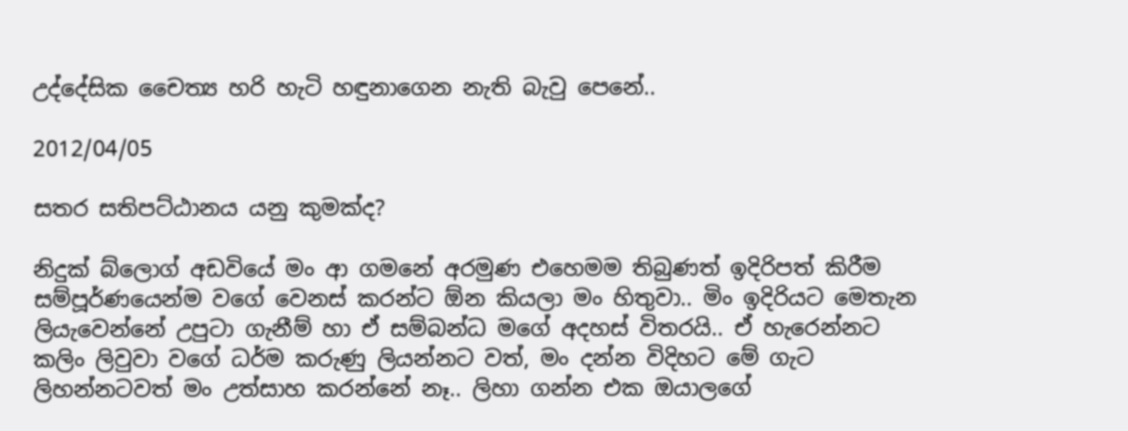උද්දේසික චෛත්‍ය හරි හැටි හඳුනාගෙන නැති බැවු පෙනේ..

2012/04/05

සතර සතිපට්ඨානය යනු කුමක්ද?

නිදුක් බ්ලොග් අඩවියේ මං ආ ගමනේ අරමුණ එහෙමම තිබුණත් ඉදිරිපත් කිරීම සම්පූර්ණයෙන්ම වගේ වෙනස් කරන්ට ඕන කියලා මං හිතුවා.. මිං ඉදිරියට මෙතැන ලියැවෙන්නේ උපුටා ගැනීම් හා ඒ සම්බන්ධ මගේ අදහස් විතරයි.. ඒ හැරෙන්නට කලිං ලිවුවා වගේ ධර්ම කරුණු ලියන්නට වත්, මං දන්න විදිහට මේ ගැට ලිහන්නටවත් මං උත්සාහ කරන්නේ නෑ.. ලිහා ගන්න එක ඔයාලගේ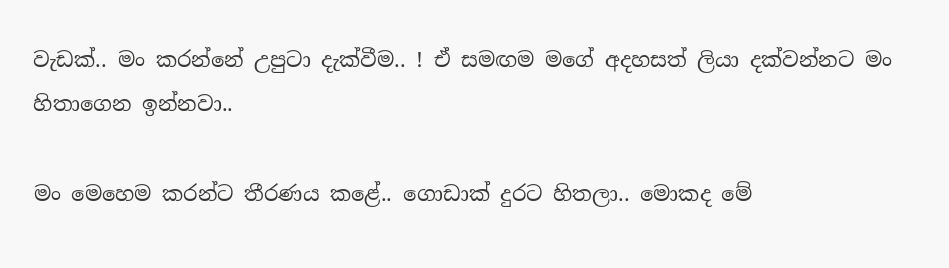වැඩක්.. මං කරන්නේ උපුටා දැක්වීම.. ! ඒ සමඟම මගේ අදහසත් ලියා දක්වන්නට මං හිතාගෙන ඉන්නවා..

මං මෙහෙම කරන්ට තීරණය කළේ.. ගොඩාක් දුරට හිතලා.. මොකද මේ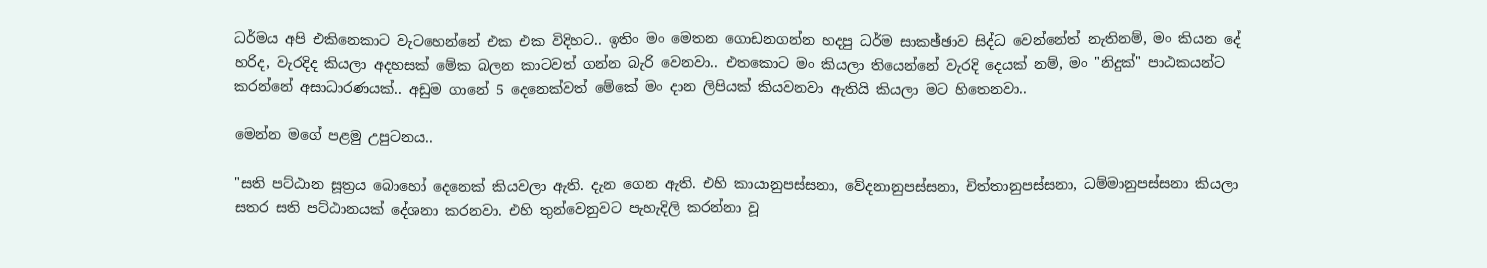ධර්මය අපි එකිනෙකාට වැටහෙන්නේ එක එක විදිහට.. ඉතිං මං මෙතන ගොඩනගන්න හදපු ධර්ම සාකඡ්ඡාව සිද්ධ වෙන්නේත් නැතිනම්, මං කියන දේ හරිද, වැරදිද කියලා අදහසක් මේක බලන කාටවත් ගන්න බැරි වෙනවා.. එතකොට මං කියලා තියෙන්නේ වැරදි දෙයක් නම්, මං "නිදුක්" පාඨකයන්ට කරන්නේ අසාධාරණයක්.. අඩුම ගානේ 5 දෙනෙක්වත් මේකේ මං දාන ලිපියක් කියවනවා ඇතියි කියලා මට හිතෙනවා..

මෙන්න මගේ පළමු උපුටනය..

"සති පට්ඨාන සූත්‍රය බොහෝ දෙනෙක් කියවලා ඇති. දැන ගෙන ඇති. එහි කායානුපස්සනා, වේදනානුපස්සනා, චිත්තානුපස්සනා, ධම්මානුපස්සනා කියලා සතර සති පට්ඨානයක් දේශනා කරනවා. එහි තුන්වෙනුවට පැහැදිලි කරන්නා වූ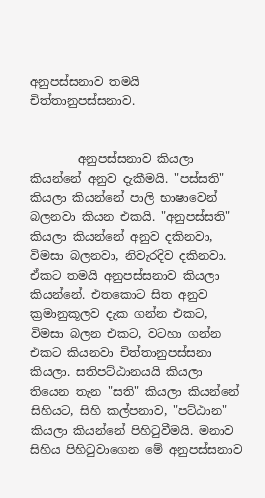අනුපස්සනාව තමයි චිත්තානුපස්සනාව.


        අනුපස්සනාව කියලා කියන්නේ අනුව දැකීමයි. "පස්සති" කියලා කියන්නේ පාලි භාෂාවෙන් බලනවා කියන එකයි. "අනුපස්සති" කියලා කියන්නේ අනුව දකිනවා, විමසා බලනවා, නිවැරදිව දකිනවා. ඒකට තමයි අනුපස්සනාව කියලා කියන්නේ. එතකොට සිත අනුව ක්‍රමානුකූලව දැක ගන්න එකට, විමසා බලන එකට, වටහා ගන්න එකට කියනවා චිත්තානුපස්සනා කියලා. සතිපට්ඨානයයි කියලා තියෙන තැන "සති" කියලා කියන්නේ සිහියට, සිහි කල්පනාව, "පට්ඨාන" කියලා කියන්නේ පිහිටුවීමයි. මනාව සිහිය පිහිටුවාගෙන මේ අනුපස්සනාව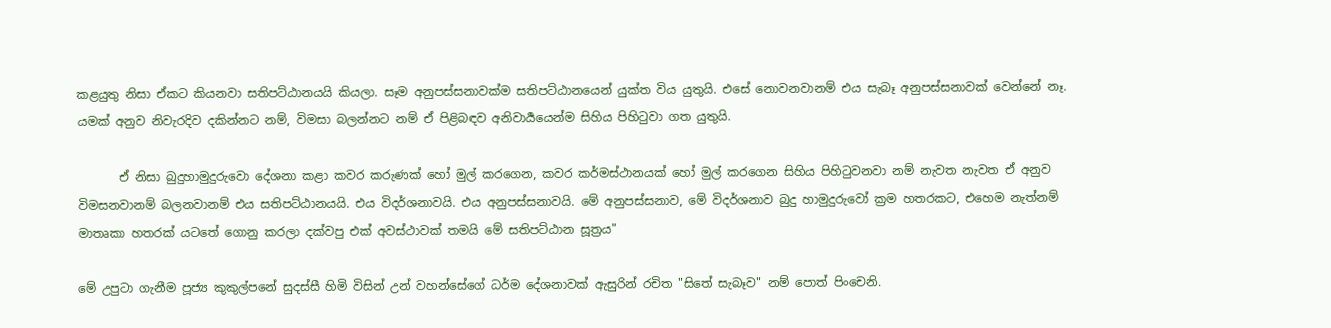කළයුතු නිසා ඒකට කියනවා සතිපට්ඨානයයි කියලා. සෑම අනුපස්සනාවක්ම සතිපට්ඨානයෙන් යුක්ත විය යුතුයි. එසේ නොවනවානම් එය සැබෑ අනුපස්සනාවක් වෙන්නේ නෑ. යමක් අනුව නිවැරදිව දකින්නට නම්, විමසා බලන්නට නම් ඒ පිළිබඳව අනිවාර්‍යයෙන්ම සිහිය පිහිටුවා ගත යුතුයි.

       ඒ නිසා බුදුහාමුදුරුවො දේශනා කළා කවර කරුණක් හෝ මුල් කරගෙන, කවර කර්මස්ථානයක් හෝ මුල් කරගෙන සිහිය පිහිටුවනවා නම් නැවත නැවත ඒ අනුව විමසනවානම් බලනවානම් එය සතිපට්ඨානයයි. එය විදර්ශනාවයි. එය අනුපස්සනාවයි. මේ අනුපස්සනාව, මේ විදර්ශනාව බුදු හාමුදුරුවෝ ක්‍රම හතරකට, එහෙම නැත්නම් මාතෘකා හතරක් යටතේ ගොනු කරලා දක්වපු එක් අවස්ථාවක් තමයි මේ සතිපට්ඨාන සූත්‍රය"

මේ උපුටා ගැනීම පූජ්‍ය කුකුල්පනේ සුදස්සී හිමි විසින් උන් වහන්සේගේ ධර්ම දේශනාවක් ඇසුරින් රචිත "සිතේ සැබෑව" නම් පොත් පිංචෙනි.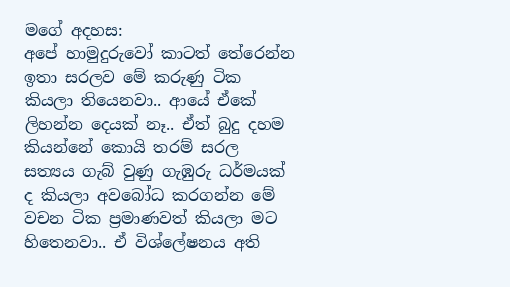මගේ අදහස:
අපේ හාමුදුරුවෝ කාටත් තේරෙන්න ඉතා සරලව මේ කරුණු ටික කියලා තියෙනවා.. ආයේ ඒකේ ලිහන්න දෙයක් නෑ.. ඒත් බුදු දහම කියන්නේ කොයි තරම් සරල සත්‍යය ගැබ් වුණු ගැඹුරු ධර්මයක් ද කියලා අවබෝධ කරගන්න මේ වචන ටික ප්‍රමාණවත් කියලා මට හිතෙනවා.. ඒ විශ්ලේෂනය අති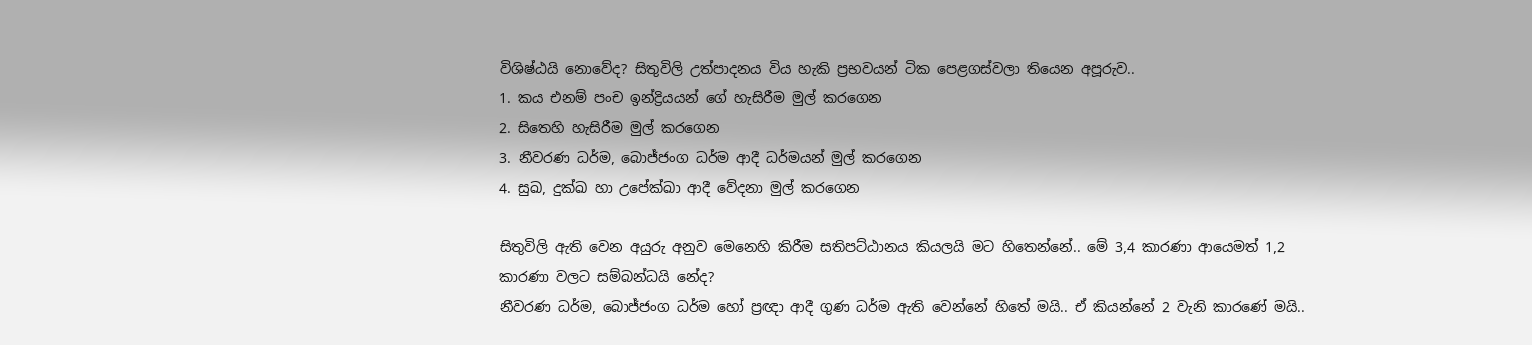විශිෂ්ඨයි නොවේද? සිතුවිලි උත්පාදනය විය හැකි ප්‍රභවයන් ටික පෙළගස්වලා තියෙන අපූරුව..
1. කය එනම් පංච ඉන්ද්‍රියයන් ගේ හැසිරීම මුල් කරගෙන
2. සිතෙහි හැසිරීම මුල් කරගෙන
3. නීවරණ ධර්ම, බොජ්ජංග ධර්ම ආදී ධර්මයන් මුල් කරගෙන
4. සුඛ, දුක්ඛ හා උපේක්ඛා ආදී වේදනා මුල් කරගෙන

සිතුවිලි ඇති වෙන අයුරු අනුව මෙනෙහි කිරීම සතිපට්ඨානය කියලයි මට හිතෙන්නේ.. මේ 3,4 කාරණා ආයෙමත් 1,2 කාරණා වලට සම්බන්ධයි නේද?
නීවරණ ධර්ම, බොජ්ජංග ධර්ම හෝ ප්‍රඥා ආදී ගුණ ධර්ම ඇති වෙන්නේ හිතේ මයි.. ඒ කියන්නේ 2 වැනි කාරණේ මයි..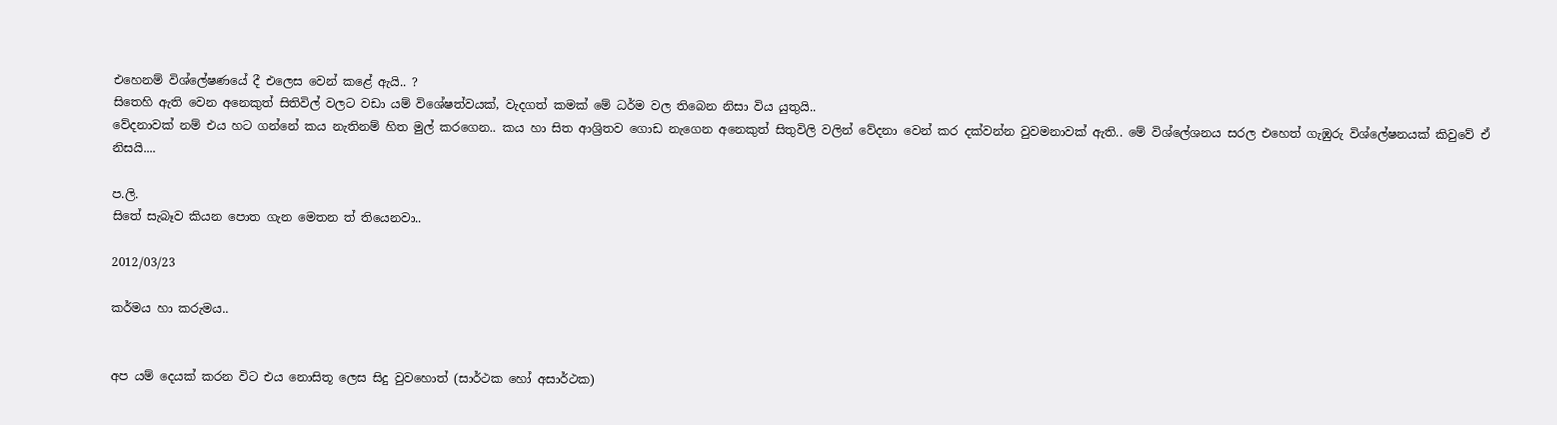එහෙනම් විශ්ලේෂණයේ දී එලෙස වෙන් කළේ ඇයි.. ?
සිතෙහි ඇති වෙන අනෙකුත් සිතිවිල් වලට වඩා යම් විශේෂත්වයක්, වැදගත් කමක් මේ ධර්ම වල තිබෙන නිසා විය යුතුයි..
වේදනාවක් නම් එය හට ගන්නේ කය නැතිනම් හිත මුල් කරගෙන.. කය හා සිත ආශ්‍රිතව ගොඩ නැගෙන අනෙකුත් සිතුවිලි වලින් වේදනා වෙන් කර දක්වන්න වුවමනාවක් ඇති.. මේ විශ්ලේශනය සරල එහෙත් ගැඹුරු විශ්ලේෂනයක් කිවුවේ ඒ නිසයි....

ප.ලි.
සිතේ සැබෑව කියන පොත ගැන මෙතන ත් තියෙනවා..

2012/03/23

කර්මය හා කරුමය..


අප යම් දෙයක් කරන විට එය නොසිතූ ලෙස සිදු වුවහොත් (සාර්ථක හෝ අසාර්ථක)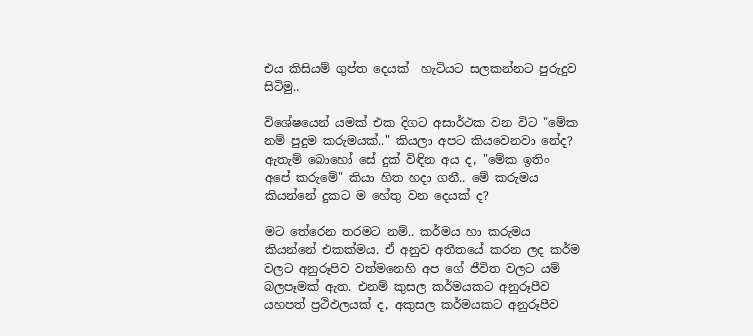එය කිසියම් ගුප්ත දෙයක්  හැටියට සලකන්නට පුරුදුව සිටිමු..

විශේෂයෙන් යමක් එක දිගට අසාර්ථක වන විට "මේක නම් පුදුම කරුමයක්.." කියලා අපට කියවෙනවා නේද?
ඇතැම් බොහෝ සේ දුක් විඳින අය ද, "මේක ඉතිං අපේ කරුමේ" කියා හිත හදා ගනී.. මේ කරුමය කියන්නේ දුකට ම හේතු වන දෙයක් ද?

මට තේරෙන තරමට නම්.. කර්මය හා කරුමය කියන්නේ එකක්මය. ඒ අනුව අතීතයේ කරන ලද කර්ම වලට අනුරූපිව වත්මනෙහි අප ගේ ජීවිත වලට යම් බලපෑමක් ඇත. එනම් කුසල කර්මයකට අනුරූපීව යහපත් ප්‍රථිඵලයක් ද, අකුසල කර්මයකට අනුරූපීව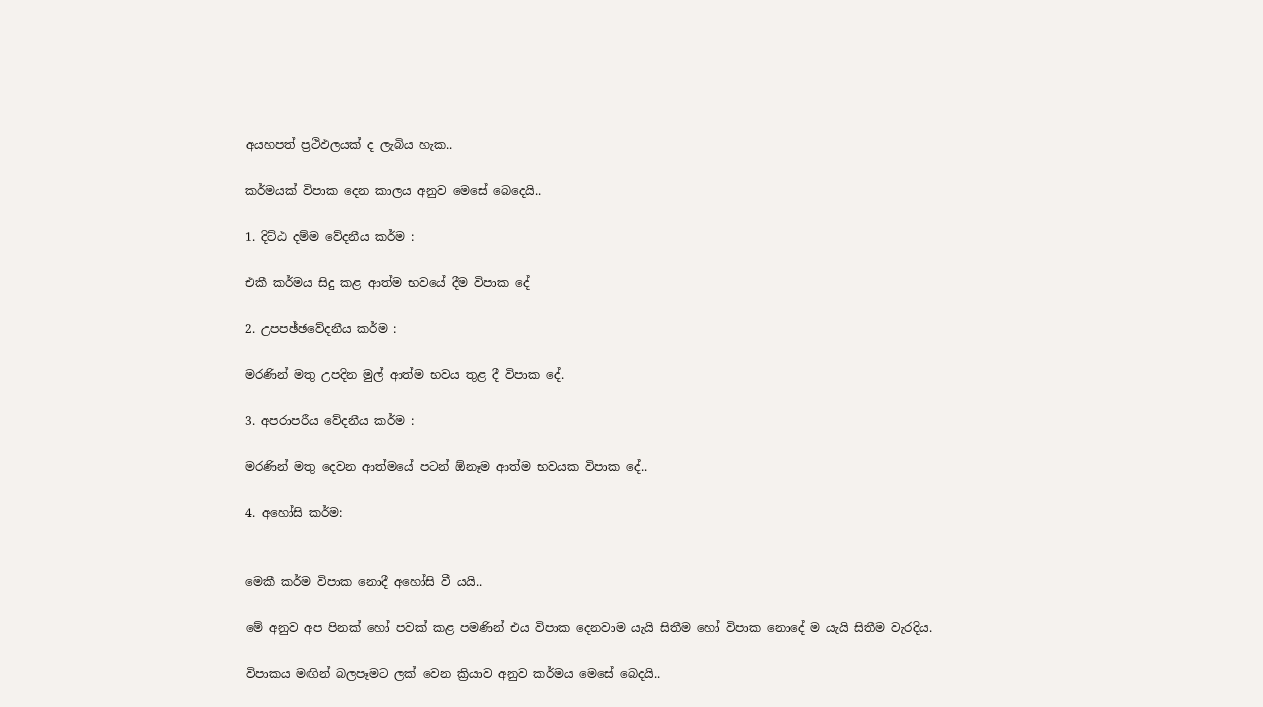අයහපත් ප්‍රථිඵලයක් ද ලැබිය හැක..

කර්මයක් විපාක දෙන කාලය අනුව මෙසේ බෙදෙයි..

1. දිට්ඨ දම්ම වේදනීය කර්ම :

එකී කර්මය සිදු කළ ආත්ම භවයේ දීම විපාක දේ

2. උපපඡ්ඡවේදනීය කර්ම :

මරණින් මතු උපදින මුල් ආත්ම භවය තුළ දී විපාක දේ.

3. අපරාපරීය වේදනීය කර්ම :

මරණින් මතු දෙවන ආත්මයේ පටන් ඕනෑම ආත්ම භවයක විපාක දේ..

4. අහෝසි කර්ම:


මෙකී කර්ම විපාක නොදී අහෝසි වී යයි..

මේ අනුව අප පිනක් හෝ පවක් කළ පමණින් එය විපාක දෙනවාම යැයි සිතීම හෝ විපාක නොදේ ම යැයි සිතීම වැරදිය.

විපාකය මඟින් බලපෑමට ලක් වෙන ක්‍රියාව අනුව කර්මය මෙසේ බෙදයි..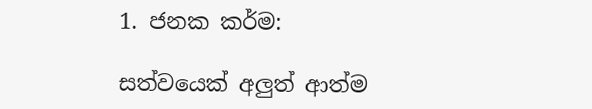1. ජනක කර්ම:

සත්වයෙක් අලුත් ආත්ම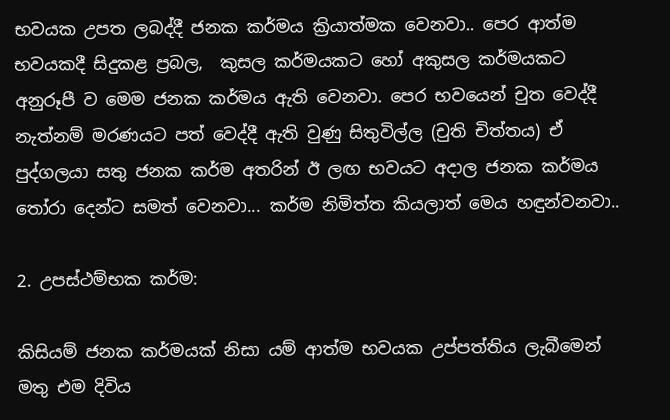භවයක උපත ලබද්දී ජනක කර්මය ක්‍රියාත්මක වෙනවා.. පෙර ආත්ම භවයකදී සිදුකළ ප්‍රබල,  කුසල කර්මයකට හෝ අකුසල කර්මයකට අනුරූපී ව මෙම ජනක කර්මය ඇති වෙනවා. පෙර භවයෙන් චුත වෙද්දී නැත්නම් මරණයට පත් වෙද්දී ඇති වුණු සිතුවිල්ල (චුති චිත්තය) ඒ පුද්ගලයා සතු ජනක කර්ම අතරින් ඊ ලඟ භවයට අදාල ජනක කර්මය තෝරා දෙන්ට සමත් වෙනවා... කර්ම නිමිත්ත කියලාත් මෙය හඳුන්වනවා..

2. උපස්ථම්භක කර්ම:

කිසියම් ජනක කර්මයක් නිසා යම් ආත්ම භවයක උප්පත්තිය ලැබීමෙන් මතු එම දිවිය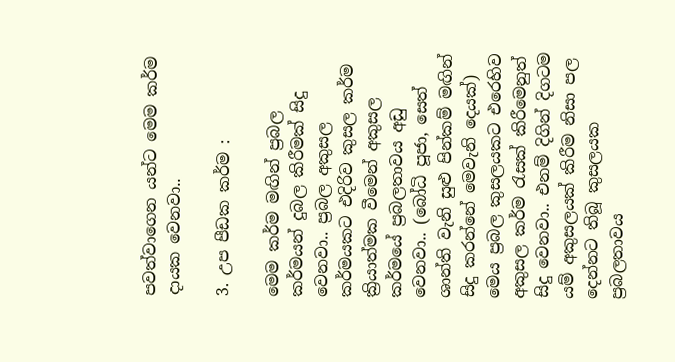පවත්වාගෙන යන්ට මෙම කර්ම දායක වෙනවා..

3. උප පීඩක කර්ම :

මෙම කර්ම මඟින් ප්‍රබල කර්මයන් දුබල කිරීමක් සිදු වෙනවා.. ප්‍රබල අකුසල කර්මයකට එදිරිව කුසල කර්ම ක්‍රියාත්මක වීමෙන් අකුසල කර්මයේ ප්‍රබලතාවය අඩු වෙනවා.. (බෝධි පූජා, සෙත් ශාන්ති වැනි සුළු පින්කම් මඟින් සිදු කරන්නේ මෙවැනි දෙයක්)  මෙය ප්‍රබල කුසලයකට එරෙහිව අකුසල කර්ම රැසක් කිරීමෙනුත් සිදු වෙනවා.. එනම් දිගින් දිගටම යම් අකුසලයක් කිරීම නිසා පල දෙන්නට තිබූ කුසලයක ප්‍රබලතාවය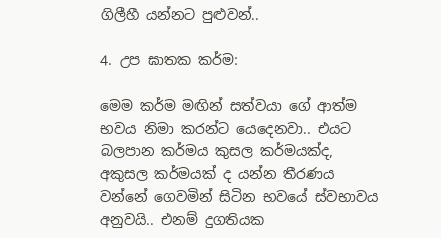ගිලීහී යන්නට පුළුවන්..

4. උප ඝාතක කර්ම:

මෙම කර්ම මඟින් සත්වයා ගේ ආත්ම භවය නිමා කරන්ට යෙදෙනවා.. එයට බලපාන කර්මය කුසල කර්මයක්ද, අකුසල කර්මයක් ද යන්න තීරණය වන්නේ ගෙවමින් සිටින භවයේ ස්වභාවය අනුවයි.. එනම් දුගතියක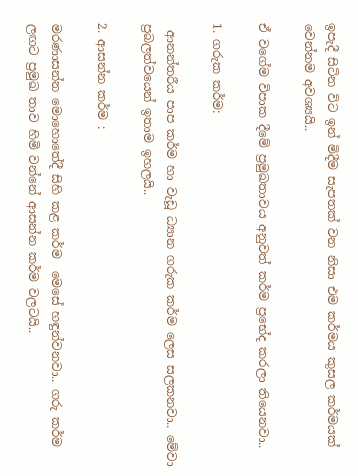ඉපැදී සිටින විට ඉන් මිදීම සැපතක් වන නිසා එම කර්මය කුසල කර්මයක් වෙන්නම අවශ්‍යයි..

ඒ වගේම විපාක දීමේ ප්‍රමුඛතාවය අනුවත් කර්ම ප්‍රභේද කරලා තියෙනවා..

1. ගරුක කර්ම:

 ආනන්තරීය පාප කර්ම හා වැඩූ ධ්‍යාන ගරුක කර්ම ලෙස සලකනවා.. මේවා ප්‍රබලත්වයෙන් ඉතාම ඉහලයි..

2. ආසන්න කර්ම :

මරණාසන්න මොහොතේදී සිහි කළ කර්ම  මෙසේ හඳුන්වනවා.. ගරු කර්ම ලඟට ප්‍රමුඛ තාව හිමි වන්නේ ආසන්න කර්ම වලටයි..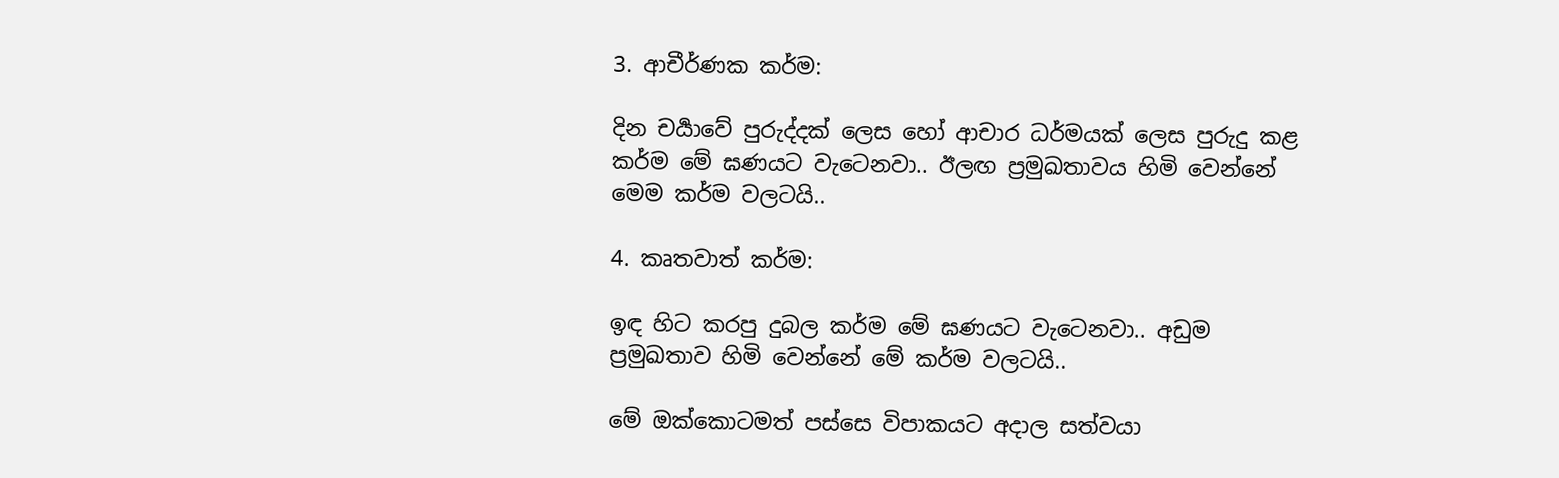3. ආචීර්ණක කර්ම:

දින චර්‍යාවේ පුරුද්දක් ලෙස හෝ ආචාර ධර්මයක් ලෙස පුරුදු කළ කර්ම මේ ඝණයට වැටෙනවා.. ඊලඟ ප්‍රමුඛතාවය හිමි වෙන්නේ මෙම කර්ම වලටයි..

4. කෘතවාත් කර්ම:

ඉඳ හිට කරපු දුබල කර්ම මේ ඝණයට වැටෙනවා.. අඩුම ප්‍රමුඛතාව හිමි වෙන්නේ මේ කර්ම වලටයි..

මේ ඔක්කොටමත් පස්සෙ විපාකයට අදාල සත්වයා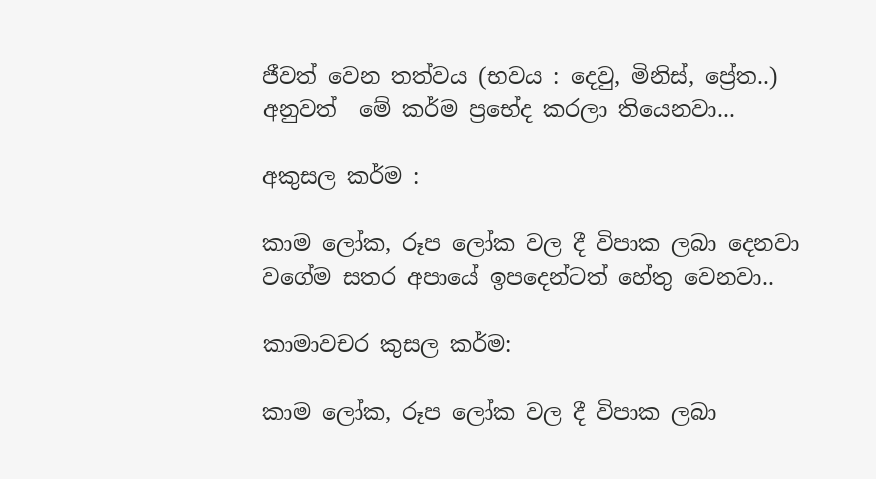ජීවත් වෙන තත්වය (භවය : දෙවු, මිනිස්, ප්‍රේත..) අනුවත්  මේ කර්ම ප්‍රභේද කරලා තියෙනවා...

අකුසල කර්ම :

කාම ලෝක, රූප ලෝක වල දී විපාක ලබා දෙනවා වගේම සතර අපායේ ඉපදෙන්ටත් හේතු වෙනවා..

කාමාවචර කුසල කර්ම:

කාම ලෝක, රූප ලෝක වල දී විපාක ලබා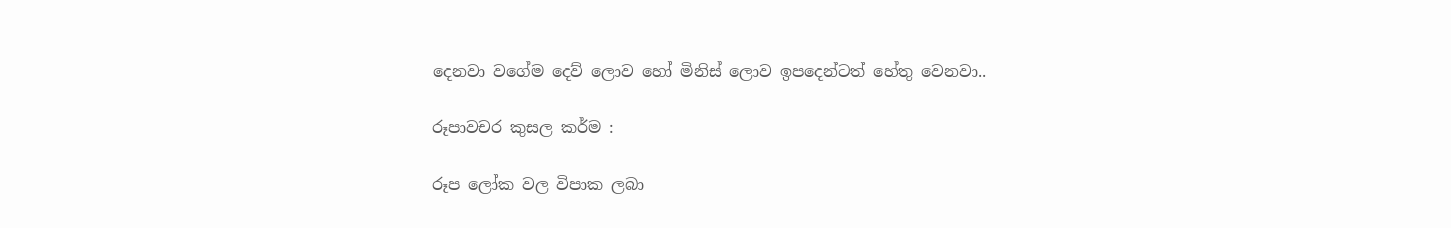දෙනවා වගේම දෙව් ලොව හෝ මිනිස් ලොව ඉපදෙන්ටත් හේතු වෙනවා..

රූපාවචර කුසල කර්ම :

රූප ලෝක වල විපාක ලබා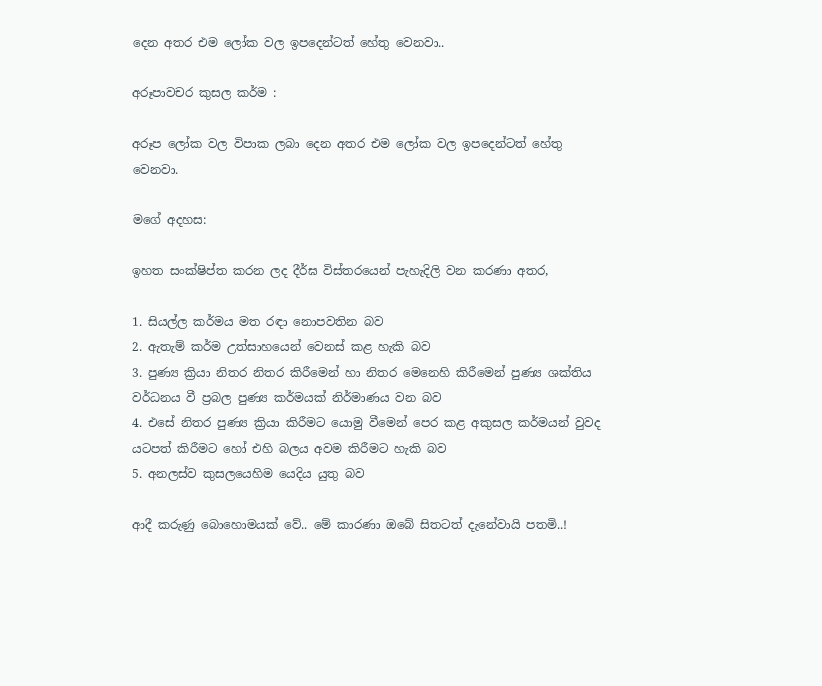දෙන අතර එම ලෝක වල ඉපදෙන්ටත් හේතු වෙනවා..

අරූපාවචර කුසල කර්ම :

අරූප ලෝක වල විපාක ලබා දෙන අතර එම ලෝක වල ඉපදෙන්ටත් හේතු වෙනවා.

මගේ අදහස:

ඉහත සංක්ෂිප්ත කරන ලද දීර්ඝ විස්තරයෙන් පැහැදිලි වන කරණා අතර,

1. සියල්ල කර්මය මත රඳා නොපවතින බව
2. ඇතැම් කර්ම උත්සාහයෙන් වෙනස් කළ හැකි බව
3. පුණ්‍ය ක්‍රියා නිතර නිතර කිරීමෙන් හා නිතර මෙනෙහි කිරීමෙන් පුණ්‍ය ශක්තිය වර්ධනය වී ප්‍රබල පුණ්‍ය කර්මයක් නිර්මාණය වන බව
4. එසේ නිතර පුණ්‍ය ක්‍රියා කිරීමට යොමු වීමෙන් පෙර කළ අකුසල කර්මයන් වුවද යටපත් කිරීමට හෝ එහි බලය අවම කිරීමට හැකි බව
5. අනලස්ව කුසලයෙහිම යෙදිය යුතු බව

ආදී කරුණු බොහොමයක් වේ.. මේ කාරණා ඔබේ සිතටත් දැනේවායි පතමි..!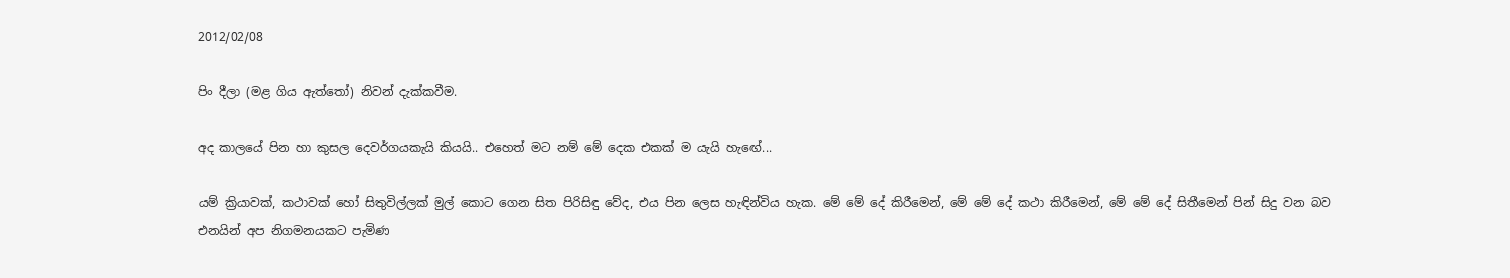2012/02/08

පිං දීලා (මළ ගිය ඇත්තෝ) නිවන් දැක්කවීම.

අද කාලයේ පින හා කුසල දෙවර්ගයකැයි කියයි.. එහෙත් මට නම් මේ දෙක එකක් ම යැයි හැඟේ...

යම් ක්‍රියාවක්, කථාවක් හෝ සිතුවිල්ලක් මුල් කොට ගෙන සිත පිරිසිඳු වේද, එය පින ලෙස හැඳින්විය හැක. මේ මේ දේ කිරීමෙන්, මේ මේ දේ කථා කිරීමෙන්, මේ මේ දේ සිතීමෙන් පින් සිදු වන බව එනයින් අප නිගමනයකට පැමිණ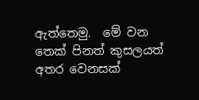ඇත්තෙමු.  මේ වන තෙක් පිනත් කුසලයත් අතර වෙනසක්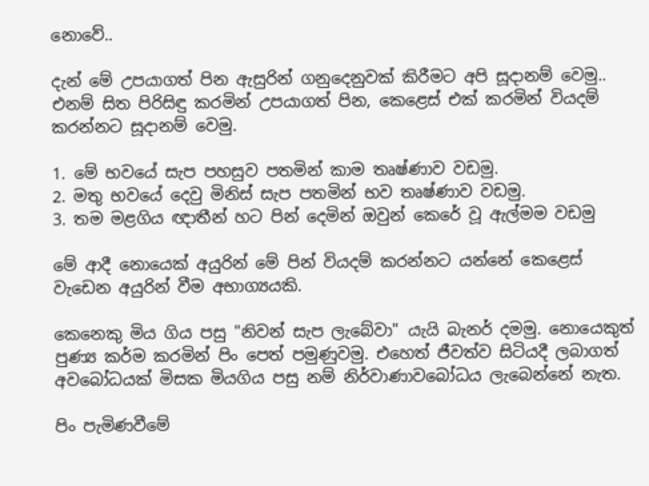නොවේ..

දැන් මේ උපයාගත් පින ඇසුරින් ගනුදෙනුවක් කිරීමට අපි සූදානම් වෙමු.. එනම් සිත පිරිසිඳු කරමින් උපයාගත් පින, කෙළෙස් එක් කරමින් වියදම් කරන්නට සූදානම් වෙමු.

1. මේ භවයේ සැප පහසුව පතමින් කාම තෘෂ්ණාව වඩමු.
2. මතු භවයේ දෙවු මිනිස් සැප පතමින් භව තෘෂ්ණාව වඩමු.
3. තම මළගිය ඥාතීන් හට පින් දෙමින් ඔවුන් කෙරේ වූ ඇල්මම වඩමු

මේ ආදී නොයෙක් අයුරින් මේ පින් වියදම් කරන්නට යන්නේ කෙළෙස් වැඩෙන අයුරින් වීම අභාග්‍යයකි.

කෙනෙකු මිය ගිය පසු "නිවන් සැප ලැබේවා" යැයි බැනර් දමමු. නොයෙකුත් පුණ්‍ය කර්ම කරමින් පිං පෙත් පමුණුවමු. එහෙත් ජීවත්ව සිටියදී ලබාගත් අවබෝධයක් මිසක මියගිය පසු නම් නිර්වාණාවබෝධය ලැබෙන්නේ නැත.

පිං පැමිණවීමේ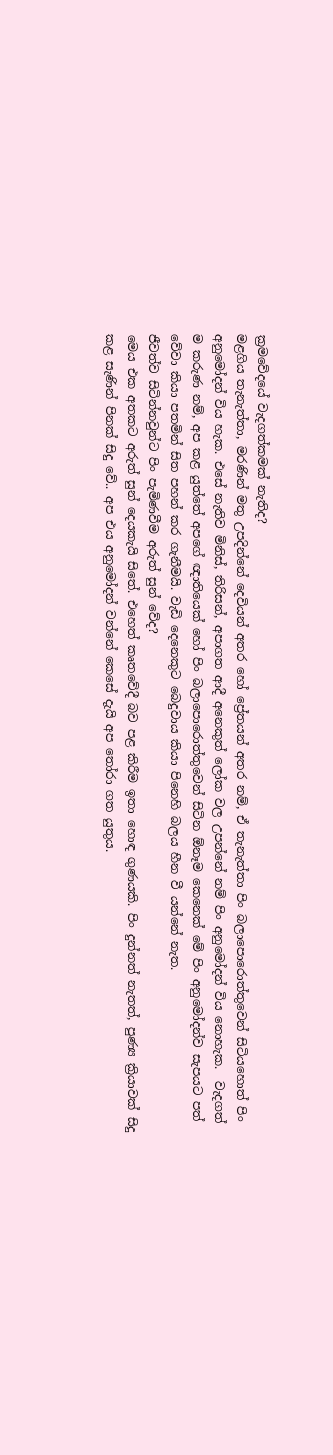ක්‍රමවේදයේ වැදගත්කමක් නැතිද?
මළගිය තැනැත්තා, මරණින් මතු උපදින්නේ දෙවියන් අතර හෝ ප්‍රේතයන් අතර නම්, ඒ තැනැත්තා පිං බලාපොරොත්තුවෙන් සිටියහොත් පිං අනුමෝදන් විය හැක. එසේ නැතිව මිනිස්, තිරිසන්, අපාගත ආදී අනෙකුත් ලෝක වල උපන්නේ නම් පිං අනුමෝදන් විය නොහැක.  වැදගත් ම කරුණ නම්, අප කළ යුත්තේ අපගේ ඥාතියෙක් හෝ පිං බලාපොරොත්තුවෙන් සිටින ඕනෑම කෙනෙක් මේ පිං අනුමෝදන්ව සැපයට පත් වේවා කියා පතමින් සිත පහන් කර ගැනීමයි. වැඩි දෙනෙකුට බෙදුවාය කියා පිනෙහි බලය හීන වී යන්නේ නැත.
ජීවත්ව සිටින්නවුන්ට පිං පැමිණවීම අරුත් සුන් වේද?
මෙය එක අතකට අරුත් සුන් දෙයකැයි සිතේ. එහෙත් කෘතවේදී බව පළ කිරීම ඉතා හොඳ ගුණයකි. පිං දුන්නත් නැතත්, පුණ්‍ය ක්‍රියාවක් සිදු කළ සැණින් පිනක් සිදු වේ.. අප එය අනුමෝදන් වන්නේ කෙසේ දැයි අප තෝරා ගත යුතුය.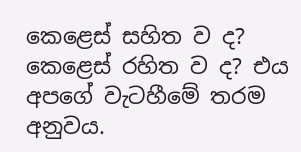කෙළෙස් සහිත ව ද? කෙළෙස් රහිත ව ද? එය අපගේ වැටහීමේ තරම අනුවය.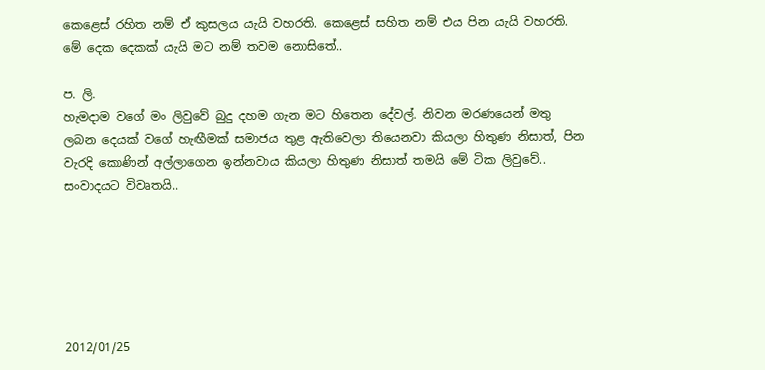කෙළෙස් රහිත නම් ඒ කුසලය යැයි වහරති. කෙළෙස් සහිත නම් එය පින යැයි වහරති. මේ දෙක දෙකක් යැයි මට නම් තවම නොසිතේ..

ප. ලි.
හැමදාම වගේ මං ලිවුවේ බුදු දහම ගැන මට හිතෙන දේවල්. නිවන මරණයෙන් මතු ලබන දෙයක් වගේ හැඟීමක් සමාජය තුළ ඇතිවෙලා තියෙනවා කියලා හිතුණ නිසාත්, පින වැරදි කොණින් අල්ලාගෙන ඉන්නවාය කියලා හිතුණ නිසාත් තමයි මේ ටික ලිවුවේ..  සංවාදයට විවෘතයි..






2012/01/25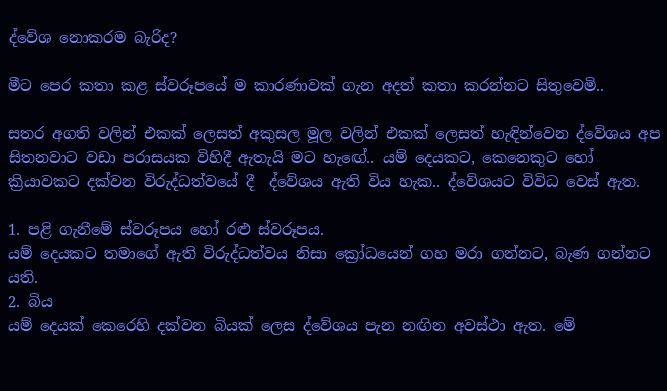ද්වේශ නොකරම බැරිද?

මීට පෙර කතා කළ ස්වරූපයේ ම කාරණාවක් ගැන අදත් කතා කරන්නට සිතුවෙමි..

සතර අගති වලින් එකක් ලෙසත් අකුසල මූල වලින් එකක් ලෙසත් හැඳින්වෙන ද්වේශය අප සිතනවාට වඩා පරාසයක විහිදී ඇතැයි මට හැඟේ.. යම් දෙයකට, කෙනෙකුට හෝ ක්‍රියාවකට දක්වන විරුද්ධත්වයේ දී  ද්වේශය ඇති විය හැක.. ද්වේශයට විවිධ වෙස් ඇත.

1. පළි ගැනීමේ ස්වරූපය හෝ රළු ස්වරූපය.
යම් දෙයකට තමාගේ ඇති විරුද්ධත්වය නිසා ක්‍රෝධයෙන් ගහ මරා ගන්නට, බැණ ගන්නට යති.
2. බිය
යම් දෙයක් කෙරෙහි දක්වන බියක් ලෙස ද්වේශය පැන නඟින අවස්ථා ඇත. මේ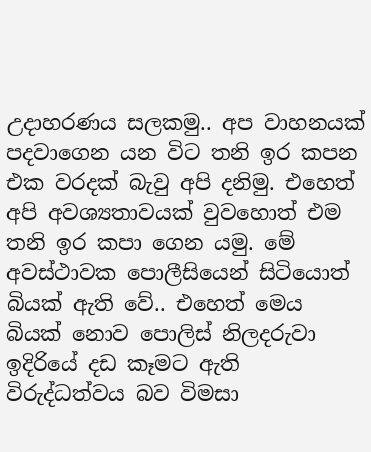උදාහරණය සලකමු.. අප වාහනයක් පදවාගෙන යන විට තනි ඉර කපන එක වරදක් බැවු අපි දනිමු. එහෙත් අපි අවශ්‍යතාවයක් වුවහොත් එම තනි ඉර කපා ගෙන යමු. මේ අවස්ථාවක පොලීසියෙන් සිටියොත් බියක් ඇති වේ.. එහෙත් මෙය බියක් නොව පොලිස් නිලදරුවා ඉදිරියේ දඩ කෑමට ඇති විරුද්ධත්වය බව විමසා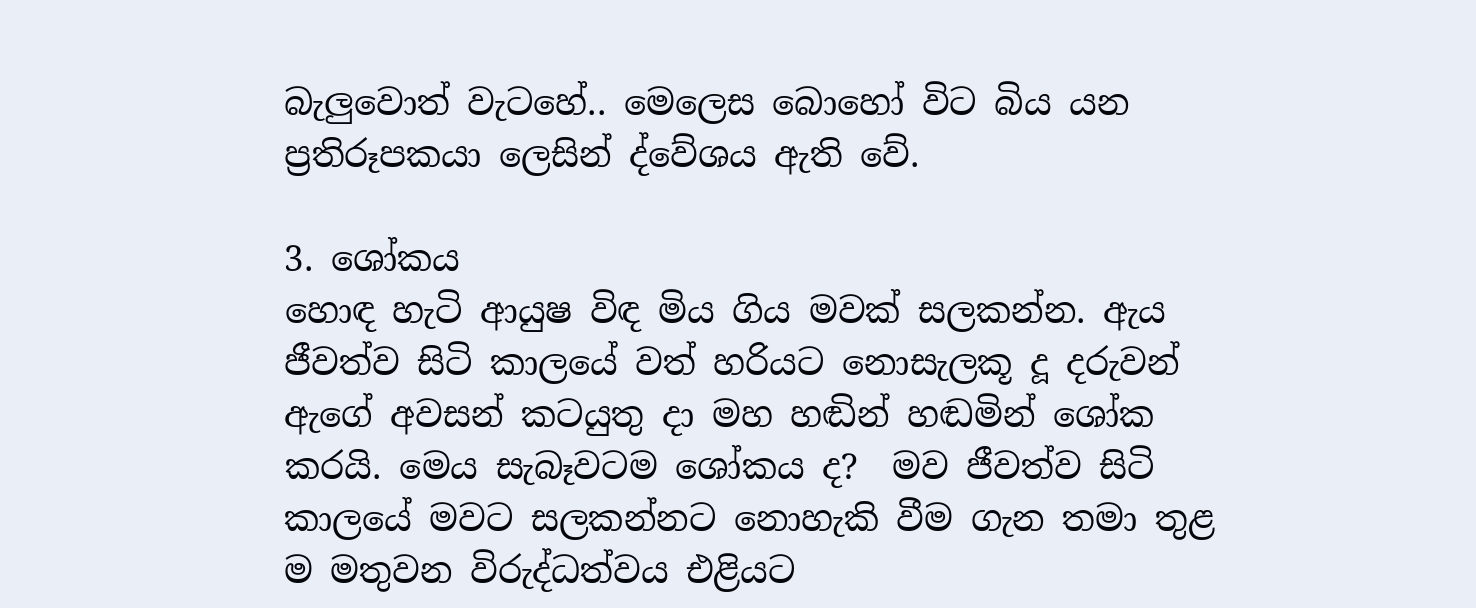බැලුවොත් වැටහේ.. මෙලෙස බොහෝ විට බිය යන ප්‍රතිරූපකයා ලෙසින් ද්වේශය ඇති වේ.

3. ශෝකය
හොඳ හැටි ආයුෂ විඳ මිය ගිය මවක් සලකන්න. ඇය ජීවත්ව සිටි කාලයේ වත් හරියට නොසැලකූ දූ දරුවන් ඇගේ අවසන් කටයුතු දා මහ හඬින් හඬමින් ශෝක කරයි. මෙය සැබෑවටම ශෝකය ද?  මව ජීවත්ව සිටි කාලයේ මවට සලකන්නට නොහැකි වීම ගැන තමා තුළ ම මතුවන විරුද්ධත්වය එළියට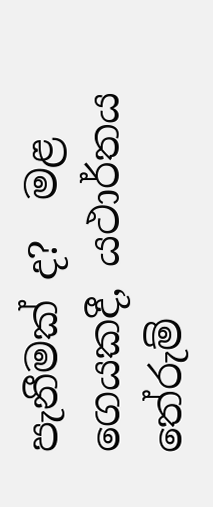පැනීමක් ද?  මළ ගෙයකදී, යථාර්තය තේරුම්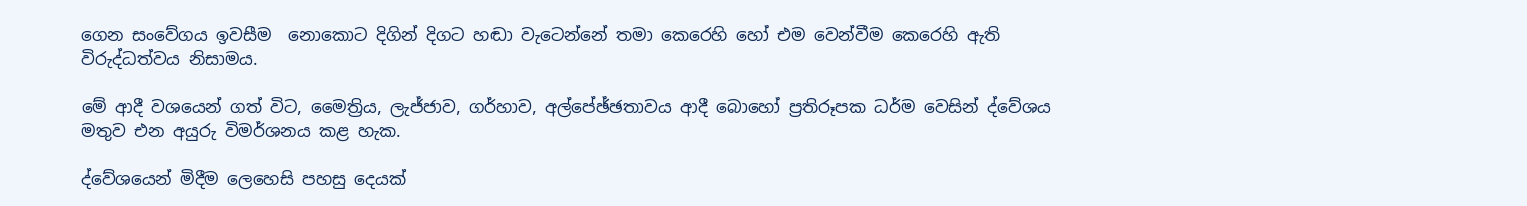ගෙන සංවේගය ඉවසීම  නොකොට දිගින් දිගට හඬා වැටෙන්නේ තමා කෙරෙහි හෝ එම වෙන්වීම කෙරෙහි ඇති විරුද්ධත්වය නිසාමය.

මේ ආදී වශයෙන් ගත් විට, මෛත්‍රිය, ලැජ්ජාව, ගර්හාව, අල්පේඡ්ඡතාවය ආදී බොහෝ ප්‍රතිරූපක ධර්ම වෙසින් ද්වේශය මතුව එන අයුරු විමර්ශනය කළ හැක.

ද්වේශයෙන් මිදීම ලෙහෙසි පහසු දෙයක්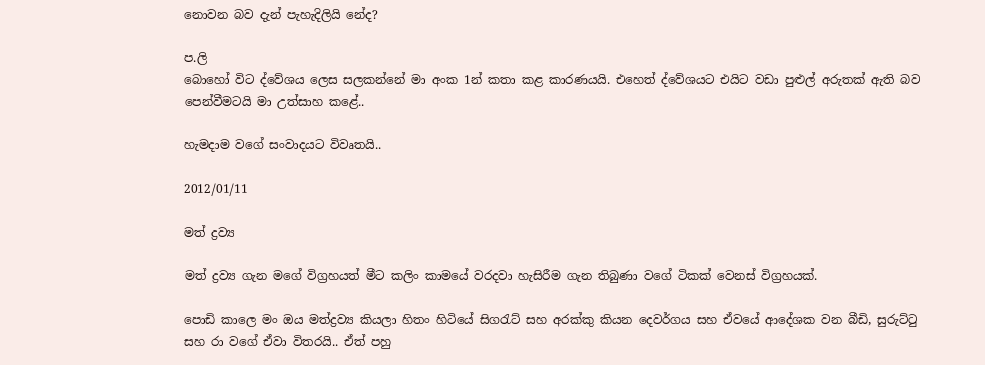නොවන බව දැන් පැහැදිලියි නේද?

ප.ලි
බොහෝ විට ද්වේශය ලෙස සලකන්නේ මා අංක 1න් කතා කළ කාරණයයි. එහෙත් ද්වේශයට එයිට වඩා පුළුල් අරුතක් ඇති බව පෙන්වීමටයි මා උත්සාහ කළේ..

හැමදාම වගේ සංවාදයට විවෘතයි..

2012/01/11

මත් ද්‍රව්‍ය

මත් ද්‍රව්‍ය ගැන මගේ විග්‍රහයත් මීට කලිං කාමයේ වරදවා හැසිරීම ගැන තිබුණා වගේ ටිකක් වෙනස් විග්‍රහයක්.

පොඩි කාලෙ මං ඔය මත්ද්‍රව්‍ය කියලා හිතං හිටියේ සිගරැට් සහ අරක්කු කියන දෙවර්ගය සහ ඒවයේ ආදේශක වන බීඩි, සුරුට්ටු සහ රා වගේ ඒවා විතරයි.. ඒත් පහු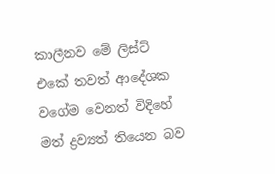කාලීනව මේ ලිස්ට් එකේ තවත් ආදේශක වගේම වෙනත් විදිහේ මත් ද්‍රව්‍යත් තියෙන බව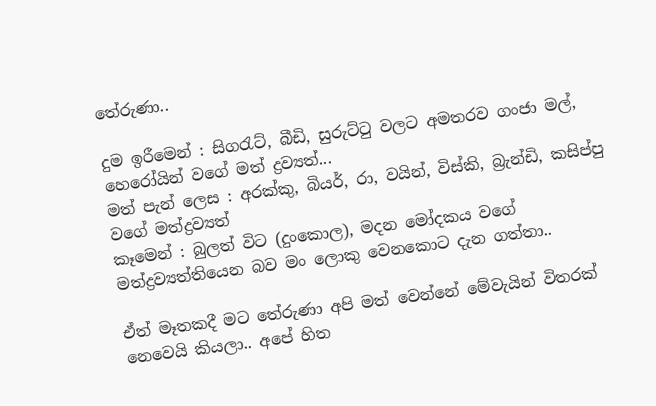තේරුණා..

දුම ඉරීමෙන් : සිගරැට්, බීඩි, සුරුට්ටු වලට අමතරව ගංජා මල්, හෙරෝයින් වගේ මත් ද්‍රව්‍යත්...
මත් පැන් ලෙස : අරක්කු, බියර්, රා, වයින්, විස්කි, බ්‍රැන්ඩි, කසිප්පු වගේ මත්ද්‍රව්‍යත්
කෑමෙන් : බුලත් විට (දුංකොල), මදන මෝදකය වගේ මත්ද්‍රව්‍යත්තියෙන බව මං ලොකු වෙනකොට දැන ගත්තා..

ඒත් මෑතකදී මට තේරුණා අපි මත් වෙන්නේ මේවැයින් විතරක් නෙවෙයි කියලා.. අපේ හිත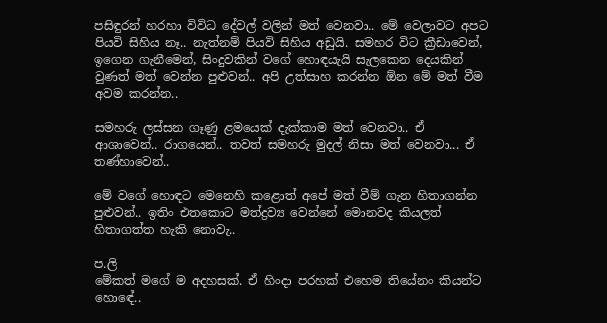පසිඳුරන් හරහා විවිධ දේවල් වලින් මත් වෙනවා.. මේ වෙලාවට අපට පියවි සිහිය නෑ.. නැත්නම් පියවි සිහිය අඩුයි. සමහර විට ක්‍රීඩාවෙන්, ඉගෙන ගැනීමෙන්, සිංදුවකින් වගේ හොඳයැයි සැලකෙන දෙයකින් වුණත් මත් වෙන්න පුළුවන්.. අපි උත්සාහ කරන්න ඕන මේ මත් වීම අවම කරන්න..

සමහරු ලස්සන ගෑණු ළමයෙක් දැක්කාම මත් වෙනවා.. ඒ ආශාවෙන්.. රාගයෙන්.. තවත් සමහරු මුදල් නිසා මත් වෙනවා... ඒ තණ්හාවෙන්..

මේ වගේ හොඳට මෙනෙහි කළොත් අපේ මත් වීම් ගැන හිතාගන්න පුළුවන්.. ඉතිං එතකොට මත්ද්‍රව්‍ය වෙන්නේ මොනවද කියලත් හිතාගත්ත හැකි නොවැ..

ප.ලි
මේකත් මගේ ම අදහසක්. ඒ හිංදා පරහක් එහෙම තියේනං කියන්ට හොඳේ..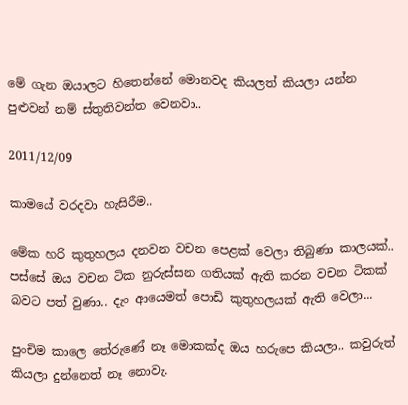මේ ගැන ඔයාලට හිතෙන්නේ මොනවද කියලත් කියලා යන්න පුළුවන් නම් ස්තුතිවන්ත වෙනවා..

2011/12/09

කාමයේ වරදවා හැසිරීම..

මේක හරි කුතුහලය දනවන වචන පෙළක් වෙලා තිබුණා කාලයක්.. පස්සේ ඔය වචන ටික නුරුස්සන ගතියක් ඇති කරන වචන ටිකක් බවට පත් වුණා.. දැං ආයෙමත් පොඩි කුතුහලයක් ඇති වෙලා...

පුංචිම කාලෙ තේරුණේ නෑ මොකක්ද ඔය හරුපෙ කියලා.. කවුරුත් කියලා දුන්නෙත් නෑ නොවැ.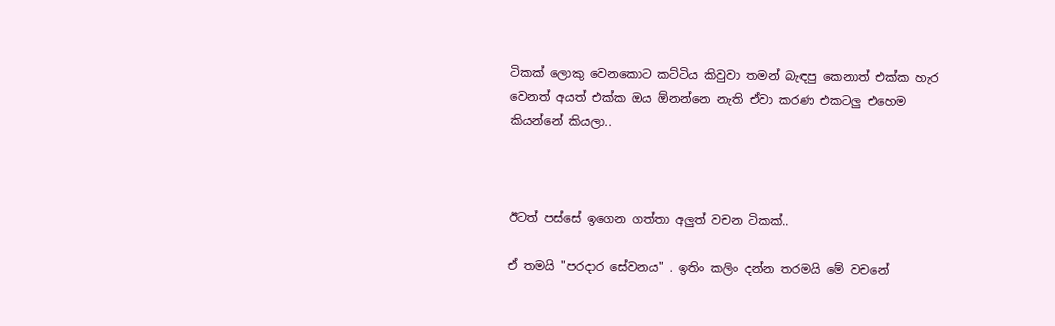ටිකක් ලොකු වෙනකොට කට්ටිය කිවුවා තමන් බැඳපු කෙනාත් එක්ක හැර වෙනත් අයත් එක්ක ඔය ඕනන්නෙ නැති ඒවා කරණ එකටලු එහෙම කියන්නේ කියලා..



ඊටත් පස්සේ ඉගෙන ගත්තා අලුත් වචන ටිකක්..

ඒ තමයි "පරදාර සේවනය" . ඉතිං කලිං දන්න තරමයි මේ වචනේ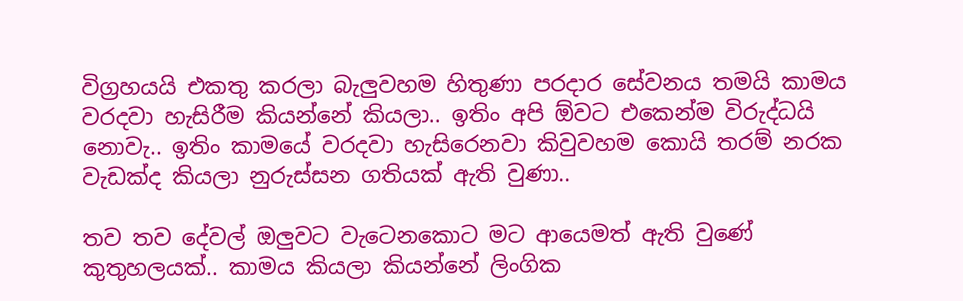විග්‍රහයයි එකතු කරලා බැලුවහම හිතුණා පරදාර සේවනය තමයි කාමය වරදවා හැසිරීම කියන්නේ කියලා.. ඉතිං අපි ඕවට එකෙන්ම විරුද්ධයි නොවැ.. ඉතිං කාමයේ වරදවා හැසිරෙනවා කිවුවහම කොයි තරම් නරක වැඩක්ද කියලා නුරුස්සන ගතියක් ඇති වුණා..

තව තව දේවල් ඔලුවට වැටෙනකොට මට ආයෙමත් ඇති වුණේ කුතුහලයක්.. කාමය කියලා කියන්නේ ලිංගික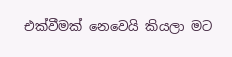එක්වීමක් නෙවෙයි කියලා මට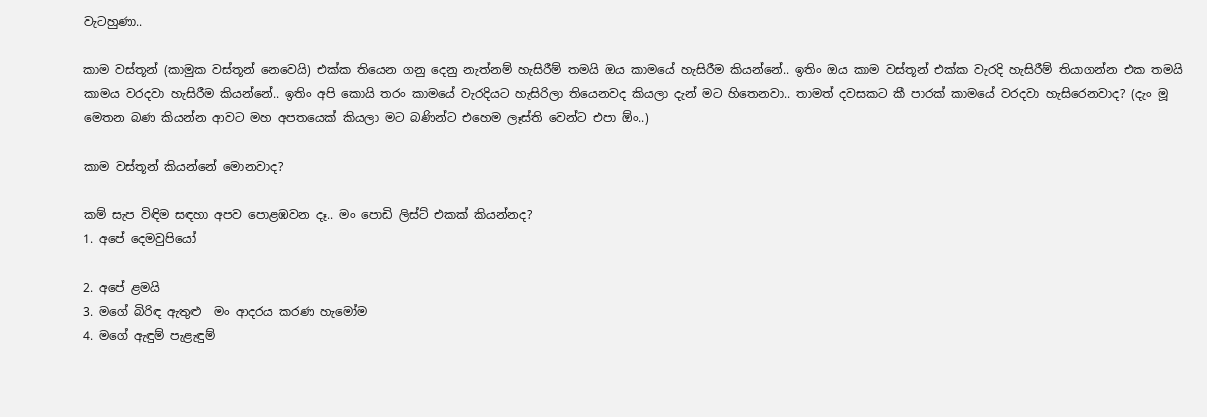වැටහුණා..

කාම වස්තූන් (කාමුක වස්තූන් නෙවෙයි) එක්ක තියෙන ගනු දෙනු නැත්නම් හැසිරීම් තමයි ඔය කාමයේ හැසිරීම කියන්නේ.. ඉතිං ඔය කාම වස්තූන් එක්ක වැරදි හැසිරීම් තියාගන්න එක තමයි කාමය වරදවා හැසිරීම කියන්නේ.. ඉතිං අපි කොයි තරං කාමයේ වැරදියට හැසිරිලා තියෙනවද කියලා දැන් මට හිතෙනවා.. තාමත් දවසකට කී පාරක් කාමයේ වරදවා හැසිරෙනවාද? (දැං මූ මෙතන බණ කියන්න ආවට මහ අපතයෙක් කියලා මට බණින්ට එහෙම ලෑස්ති වෙන්ට එපා ඕං..)

කාම වස්තූන් කියන්නේ මොනවාද?

කම් සැප විඳිම සඳහා අපව පොළඹවන දෑ.. මං පොඩි ලිස්ට් එකක් කියන්නද?
1. අපේ දෙමවුපියෝ

2. අපේ ළමයි
3. මගේ බිරිඳ ඇතුළු  මං ආදරය කරණ හැමෝම
4. මගේ ඇඳුම් පැළැඳුම්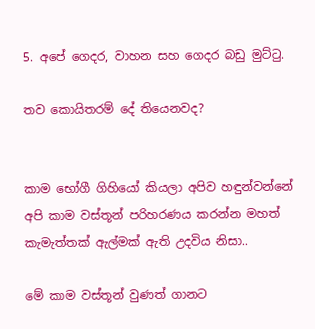5. අපේ ගෙදර, වාහන සහ ගෙදර බඩු මුට්ටු.

තව කොයිතරම් දේ තියෙනවද?


කාම භෝගී ගිහියෝ කියලා අපිව හඳුන්වන්නේ අපි කාම වස්තූන් පරිහරණය කරන්න මහත් කැමැත්තක් ඇල්මක් ඇති උදවිය නිසා..

මේ කාම වස්තූන් වුණත් ගානට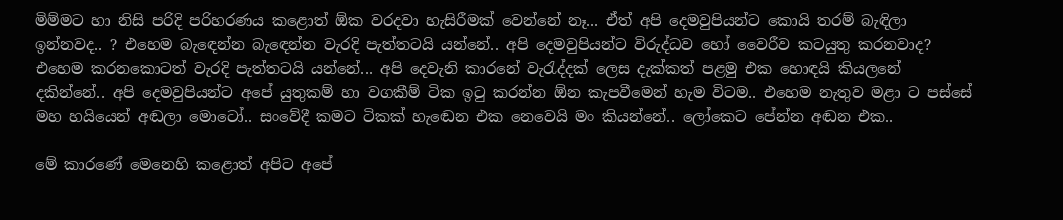මිම්මට හා නිසි පරිදි පරිහරණය කළොත් ඕක වරදවා හැසිරීමක් වෙන්නේ නෑ... ඒත් අපි දෙමවුපියන්ට කොයි තරම් බැඳිලා ඉන්නවද.. ? එහෙම බැඳෙන්න බැඳෙන්න වැරදි පැත්තටයි යන්නේ.. අපි දෙමවුපියන්ට විරුද්ධව හෝ වෛරීව කටයුතු කරනවාද? එහෙම කරනකොටත් වැරදි පැත්තටයි යන්නේ... අපි දෙවැනි කාරනේ වැරැද්දක් ලෙස දැක්කත් පළමු එක හොඳයි කියලනේ දකින්නේ.. අපි දෙමවුපියන්ට අපේ යුතුකම් හා වගකීම් ටික ඉටු කරන්න ඕන කැපවීමෙන් හැම විටම.. එහෙම නැතුව මළා ට පස්සේ මහ හයියෙන් අඬලා මොටෝ.. සංවේදී කමට ටිකක් හැඬෙන එක නෙවෙයි මං කියන්නේ.. ලෝකෙට පේන්න අඬන එක..

මේ කාරණේ මෙනෙහි කළොත් අපිට අපේ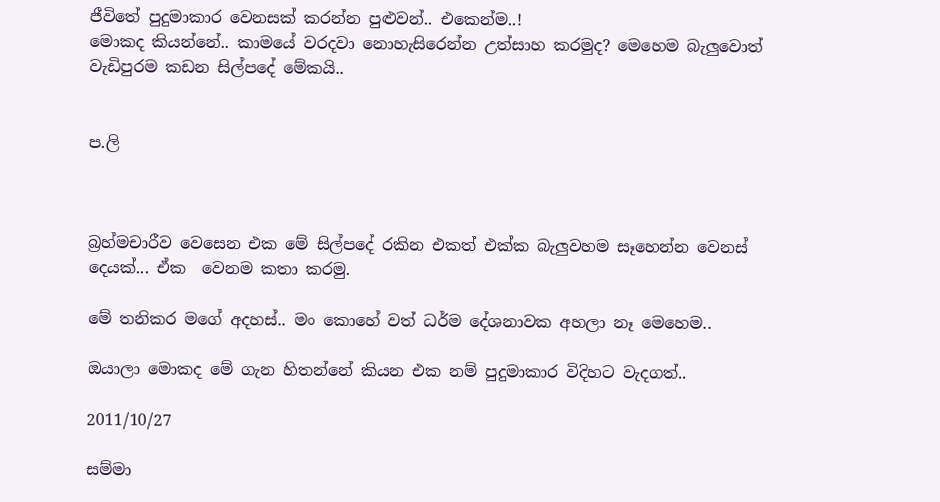ජීවිතේ පුදුමාකාර වෙනසක් කරන්න පුළුවන්.. එකෙන්ම..!
මොකද කියන්නේ.. කාමයේ වරදවා නොහැසිරෙන්න උත්සාහ කරමුද? මෙහෙම බැලුවොත් වැඩිපුරම කඩන සිල්පදේ මේකයි..


ප.ලි



බ්‍රහ්මචාරීව වෙසෙන එක මේ සිල්පදේ රකින එකත් එක්ක බැලුවහම සෑහෙන්න වෙනස් දෙයක්... ඒක  වෙනම කතා කරමු.

මේ තනිකර මගේ අදහස්.. මං කොහේ වත් ධර්ම දේශනාවක අහලා නෑ මෙහෙම..

ඔයාලා මොකද මේ ගැන හිතන්නේ කියන එක නම් පුදුමාකාර විදිහට වැදගත්..

2011/10/27

සම්මා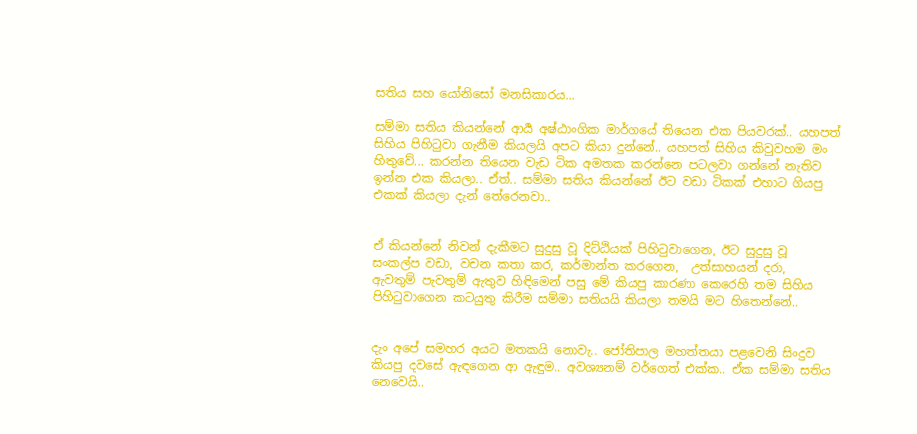සතිය සහ යෝනිසෝ මනසිකාරය...

සම්මා සතිය කියන්නේ ආර්‍ය අෂ්ඨාංගික මාර්ගයේ තියෙන එක පියවරක්.. යහපත් සිහිය පිහිටුවා ගැනීම කියලයි අපට කියා දුන්නේ.. යහපත් සිහිය කිවුවහම මං හිතුවේ... කරන්න තියෙන වැඩ ටික අමතක කරන්නෙ පටලවා ගන්නේ නැතිව ඉන්න එක කියලා.. ඒත්.. සම්මා සතිය කියන්නේ ඊට වඩා ටිකක් එහාට ගියපු එකක් කියලා දැන් තේරෙනවා..


ඒ කියන්නේ නිවන් දැකීමට සුදුසු වූ දිට්ඨියක් පිහිටුවාගෙන, ඊට සුදුසු වූ සංකල්ප වඩා, වචන කතා කර, කර්මාන්ත කරගෙන,  උත්සාහයන් දරා,  ඇවතුම් පැවතුම් ඇතුව හිඳිමෙන් පසු මේ කියපු කාරණා කෙරෙහි තම සිහිය පිහිටුවාගෙන කටයුතු කිරීම සම්මා සතියයි කියලා තමයි මට හිතෙන්නේ..


දැං අපේ සමහර අයට මතකයි නොවැ.. ජෝතිපාල මහත්තයා පළවෙනි සිංදුව කියපු දවසේ ඇඳගෙන ආ ඇඳුම.. අවශ්‍යනම් වර්ගෙත් එක්ක.. ඒක සම්මා සතිය නෙවෙයි..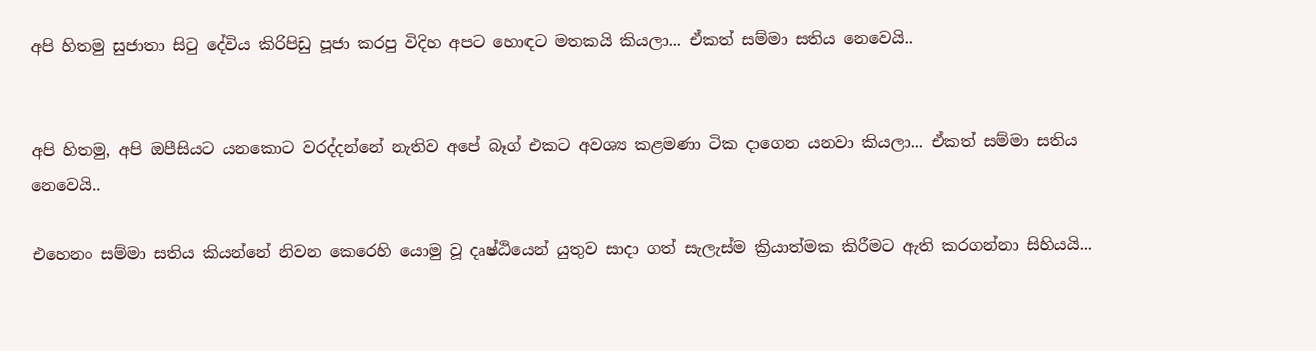අපි හිතමු සුජාතා සිටු දේවිය කිරිපිඩු පූජා කරපු විදිහ අපට හොඳට මතකයි කියලා... ඒකත් සම්මා සතිය නෙවෙයි..


අපි හිතමු, අපි ඔපීසියට යනකොට වරද්දන්නේ නැතිව අපේ බෑග් එකට අවශ්‍ය කළමණා ටික දාගෙන යනවා කියලා... ඒකත් සම්මා සතිය නෙවෙයි..

එහෙනං සම්මා සතිය කියන්නේ නිවන කෙරෙහි යොමු වූ දෘෂ්ඨියෙන් යුතුව සාදා ගත් සැලැස්ම ක්‍රියාත්මක කිරීමට ඇති කරගන්නා සිහියයි...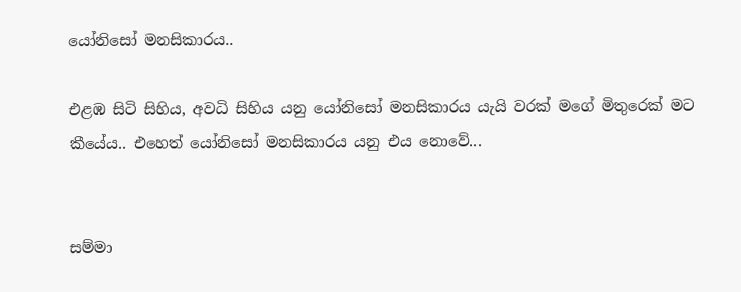යෝනිසෝ මනසිකාරය..

එළඹ සිටි සිහිය, අවධි සිහිය යනු යෝනිසෝ මනසිකාරය යැයි වරක් මගේ මිතුරෙක් මට කීයේය.. එහෙත් යෝනිසෝ මනසිකාරය යනු එය නොවේ...


සම්මා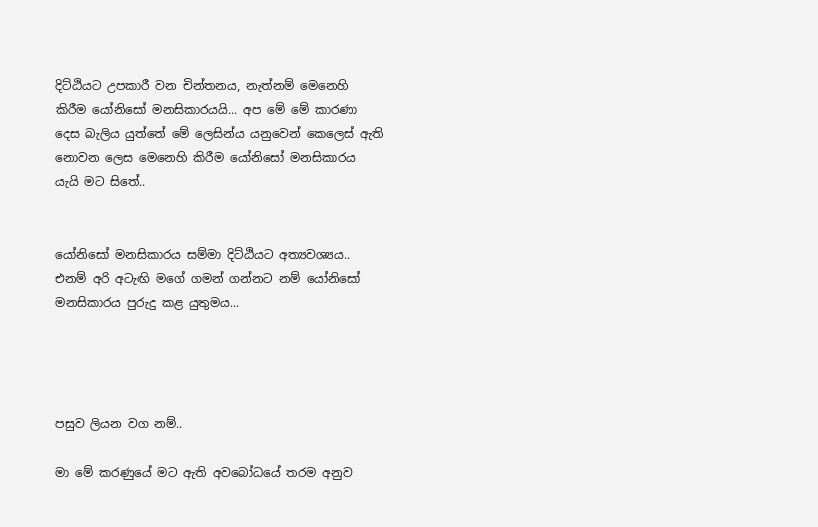දිට්ඨියට උපකාරී වන චින්තනය, නැත්නම් මෙනෙහි කිරීම යෝනිසෝ මනසිකාරයයි... අප මේ මේ කාරණා දෙස බැලිය යුත්තේ මේ ලෙසින්ය යනුවෙන් කෙලෙස් ඇති නොවන ලෙස මෙනෙහි කිරීම යෝනිසෝ මනසිකාරය යැයි මට සිතේ..


යෝනිසෝ මනසිකාරය සම්මා දිට්ඨියට අත්‍යවශ්‍යය.. එනම් අරි අටැඟි මගේ ගමන් ගන්නට නම් යෝනිසෝ මනසිකාරය පුරුදු කළ යුතුමය...




පසුව ලියන වග නම්..

මා මේ කරණුයේ මට ඇති අවබෝධයේ තරම අනුව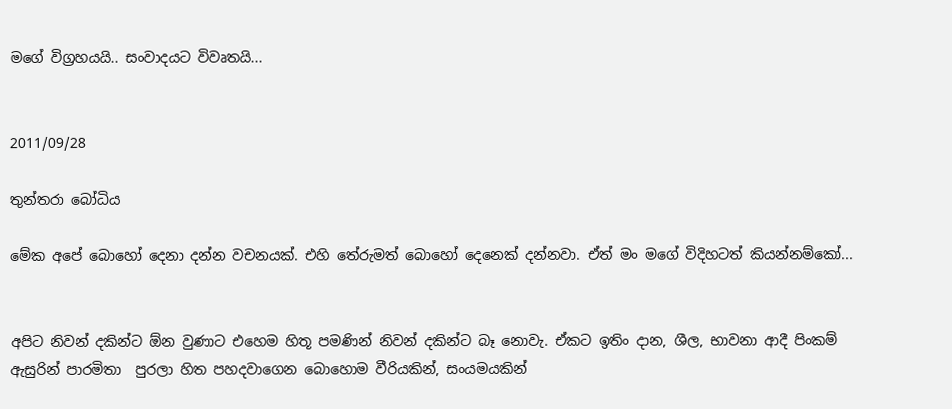මගේ විග්‍රහයයි.. සංවාදයට විවෘතයි...


2011/09/28

තුන්තරා බෝධිය

මේක අපේ බොහෝ දෙනා දන්න වචනයක්. එහි තේරුමත් බොහෝ දෙනෙක් දන්නවා. ඒත් මං මගේ විදිහටත් කියන්නම්කෝ...


අපිට නිවන් දකින්ට ඕන වුණාට එහෙම හිතූ පමණින් නිවන් දකින්ට බෑ නොවැ. ඒකට ඉතිං දාන, ශීල, භාවනා ආදී පිංකම් ඇසුරින් පාරමිතා  පුරලා හිත පහදවාගෙන බොහොම වීරියකින්, සංයමයකින්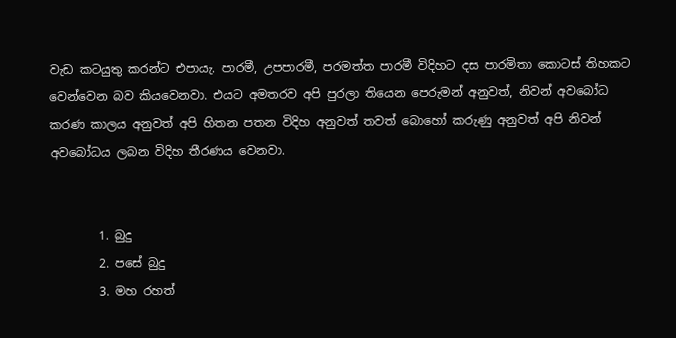වැඩ කටයුතු කරන්ට එපායැ. පාරමී, උපපාරමී, පරමත්ත පාරමී විදිහට දස පාරමිතා කොටස් තිහකට වෙන්වෙන බව කියවෙනවා. එයට අමතරව අපි පුරලා තියෙන පෙරුමන් අනුවත්, නිවන් අවබෝධ කරණ කාලය අනුවත් අපි හිතන පතන විදිහ අනුවත් තවත් බොහෝ කරුණු අනුවත් අපි නිවන් අවබෝධය ලබන විදිහ තීරණය වෙනවා.


        1. බුදු
        2. පසේ බුදු
        3. මහ රහත්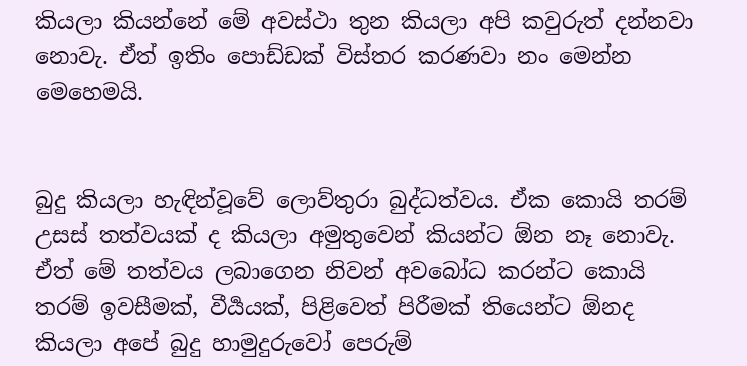කියලා කියන්නේ මේ අවස්ථා තුන කියලා අපි කවුරුත් දන්නවා නොවැ. ඒත් ඉතිං පොඩ්ඩක් විස්තර කරණවා නං මෙන්න මෙහෙමයි.


බුදු කියලා හැඳින්වූවේ ලොව්තුරා බුද්ධත්වය. ඒක කොයි තරම් උසස් තත්වයක් ද කියලා අමුතුවෙන් කියන්ට ඕන නෑ නොවැ. ඒත් මේ තත්වය ලබාගෙන නිවන් අවබෝධ කරන්ට කොයි තරම් ඉවසීමක්, වීර්‍යයක්, පිළිවෙත් පිරීමක් තියෙන්ට ඕනද කියලා අපේ බුදු හාමුදුරුවෝ පෙරුම්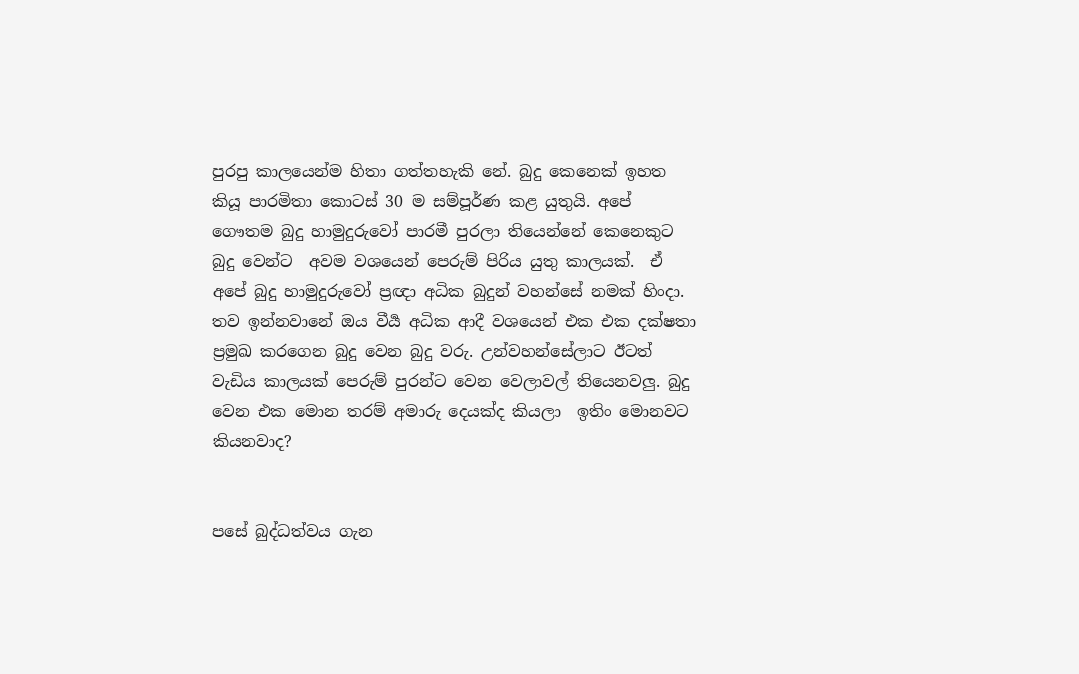පුරපු කාලයෙන්ම හිතා ගත්තහැකි නේ. බුදු කෙනෙක් ඉහත කියූ පාරමිතා කොටස් 30 ම සම්පූර්ණ කළ යුතුයි. අපේ ගෞතම බුදු හාමුදුරුවෝ පාරමී පුරලා තියෙන්නේ කෙනෙකුට බුදු වෙන්ට  අවම වශයෙන් පෙරුම් පිරිය යුතු කාලයක්.  ඒ අපේ බුදු හාමුදුරුවෝ ප්‍රඥා අධික බුදුන් වහන්සේ නමක් හිංදා. තව ඉන්නවානේ ඔය වීර්‍ය අධික ආදී වශයෙන් එක එක දක්ෂතා ප්‍රමුඛ කරගෙන බුදු වෙන බුදු වරු. උන්වහන්සේලාට ඊටත් වැඩිය කාලයක් පෙරුම් පුරන්ට වෙන වෙලාවල් තියෙනවලු. බුදු වෙන එක මොන තරම් අමාරු දෙයක්ද කියලා  ඉතිං මොනවට කියනවාද?


පසේ බුද්ධත්වය ගැන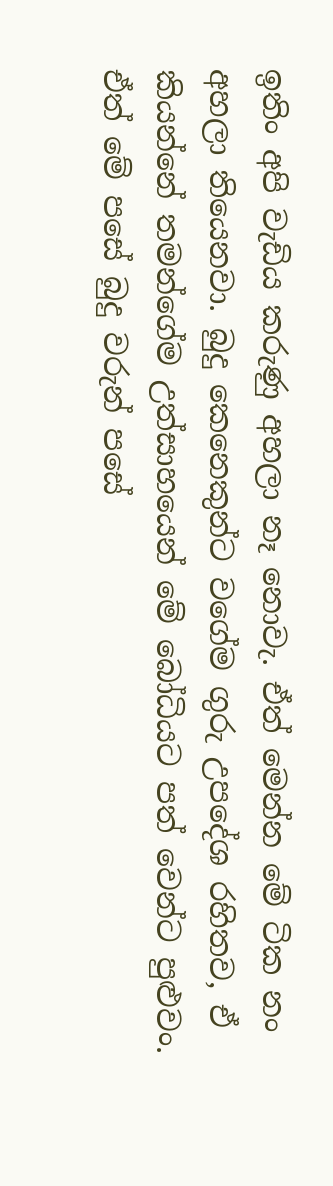ඉතිං අපි වැඩිය කරුණු අහලා නෑ නොවැ. ඒත් මෙන්න මේ ටික නං අහලා තියෙනවා. බුදු කෙනෙකුන්ට වගේම ගුරු උපදේශ රහිතව, ඒ කියන්නේ තමන්ගේම උත්සාහයෙන් මේ බෝධියට පත් වෙන්ට පුළුවං. ඒත් මේ පසේ බුදු වරුන් පසේ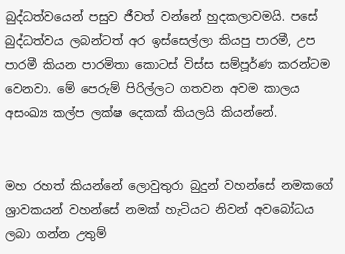බුද්ධත්වයෙන් පසුව ජීවත් වන්නේ හුදකලාවමයි. පසේ බුද්ධත්වය ලබන්ටත් අර ඉස්සෙල්ලා කියපු පාරමී, උප පාරමී කියන පාරමිතා කොටස් විස්ස සම්පූර්ණ කරන්ටම වෙනවා. මේ පෙරුම් පිරිල්ලට ගතවන අවම කාලය අසංඛ්‍ය කල්ප ලක්ෂ දෙකක් කියලයි කියන්නේ.


මහ රහත් කියන්නේ ලොවුතුරා බුදුන් වහන්සේ නමකගේ ශ්‍රාවකයන් වහන්සේ නමක් හැටියට නිවන් අවබෝධය ලබා ගන්න උතුම්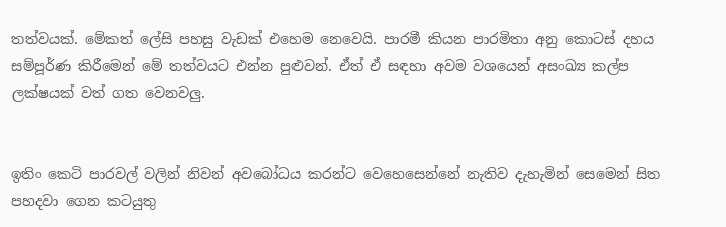තත්වයක්. මේකත් ලේසි පහසු වැඩක් එහෙම නෙවෙයි. පාරමී කියන පාරමිතා අනු කොටස් දහය සම්පූර්ණ කිරීමෙන් මේ තත්වයට එන්න පුළුවන්. ඒත් ඒ සඳහා අවම වශයෙන් අසංඛ්‍ය කල්ප ලක්ෂයක් වත් ගත වෙනවලු.


ඉතිං කෙටි පාරවල් වලින් නිවන් අවබෝධය කරන්ට වෙහෙසෙන්නේ නැතිව දැහැමින් සෙමෙන් සිත පහදවා ගෙන කටයුතු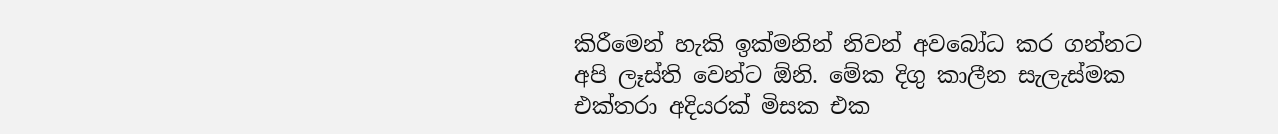කිරීමෙන් හැකි ඉක්මනින් නිවන් අවබෝධ කර ගන්නට අපි ලෑස්ති වෙන්ට ඕනි. මේක දිගු කාලීන සැලැස්මක එක්තරා අදියරක් මිසක එක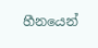හීනයෙන්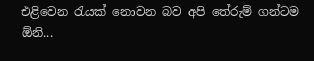එළිවෙන රැයක් නොවන බව අපි තේරුම් ගන්ටම ඕනි...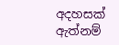අදහසක් ඇත්නම්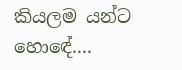කියලම යන්ට හොඳේ....